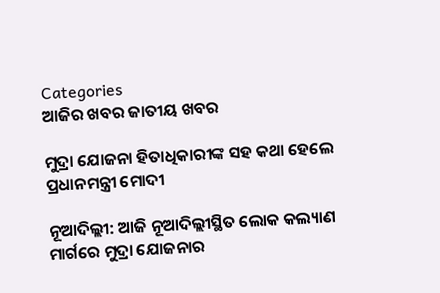Categories
ଆଜିର ଖବର ଜାତୀୟ ଖବର

ମୁଦ୍ରା ଯୋଜନା ହିତାଧିକାରୀଙ୍କ ସହ କଥା ହେଲେ ପ୍ରଧାନମନ୍ତ୍ରୀ ମୋଦୀ

ନୂଆଦିଲ୍ଲୀ: ଆଜି ନୂଆଦିଲ୍ଲୀସ୍ଥିତ ଲୋକ କଲ୍ୟାଣ ମାର୍ଗରେ ମୁଦ୍ରା ଯୋଜନାର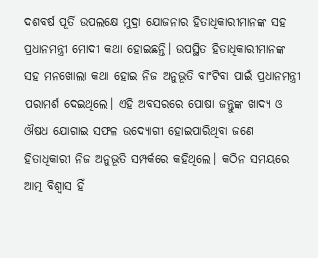ଦଶବର୍ଷ ପୂର୍ତି ଉପଲକ୍ଷେ ମୁଦ୍ରା ଯୋଜନାର ହିତାଧିକାରୀମାନଙ୍କ ସହ ପ୍ରଧାନମନ୍ତ୍ରୀ ମୋଦୀ କଥା ହୋଇଛନ୍ତି। ଉପସ୍ଥିତ ହିତାଧିକାରୀମାନଙ୍କ ସହ ମନଖୋଲା କଥା ହୋଇ ନିଜ ଅନୁଭୂତି ବାଂଟିବା ପାଇଁ ପ୍ରଧାନମନ୍ତ୍ରୀ ପରାମର୍ଶ ଦେଇଥିଲେ। ଏହି ଅବସରରେ ପୋଷା ଜନ୍ତୁଙ୍କ ଖାଦ୍ୟ ଓ ଔଷଧ ଯୋଗାଇ ସଫଳ ଉଦ୍ୟୋଗୀ ହୋଇପାରିଥିବା ଜଣେ ହିତାଧିକାରୀ ନିଜ ଅନୁଭୂତି ସମ୍ପର୍କରେ କହିଥିଲେ। କଠିନ ସମୟରେ ଆତ୍ମ ବିଶ୍ୱାସ ହିଁ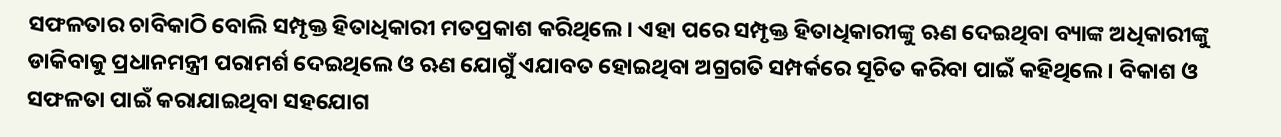ସଫଳତାର ଚାବିକାଠି ବୋଲି ସମ୍ପୃକ୍ତ ହିତାଧିକାରୀ ମତପ୍ରକାଶ କରିଥିଲେ। ଏହା ପରେ ସମ୍ପୃକ୍ତ ହିତାଧିକାରୀଙ୍କୁ ଋଣ ଦେଇଥିବା ବ୍ୟାଙ୍କ ଅଧିକାରୀଙ୍କୁ ଡାକିବାକୁ ପ୍ରଧାନମନ୍ତ୍ରୀ ପରାମର୍ଶ ଦେଇଥିଲେ ଓ ଋଣ ଯୋଗୁଁ ଏଯାବତ ହୋଇଥିବା ଅଗ୍ରଗତି ସମ୍ପର୍କରେ ସୂଚିତ କରିବା ପାଇଁ କହିଥିଲେ । ବିକାଶ ଓ ସଫଳତା ପାଇଁ କରାଯାଇଥିବା ସହଯୋଗ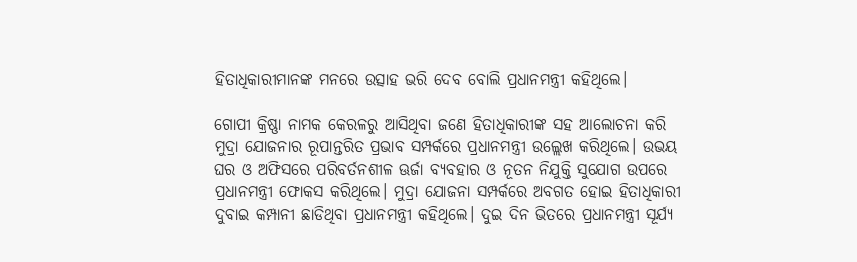ହିତାଧିକାରୀମାନଙ୍କ ମନରେ ଉତ୍ସାହ ଭରି ଦେବ ବୋଲି ପ୍ରଧାନମନ୍ତ୍ରୀ କହିଥିଲେ।

ଗୋପୀ କ୍ରିଷ୍ଣା ନାମକ କେରଳରୁ ଆସିଥିବା ଜଣେ ହିତାଧିକାରୀଙ୍କ ସହ ଆଲୋଚନା କରି ମୁଦ୍ରା ଯୋଜନାର ରୂପାନ୍ତରିତ ପ୍ରଭାବ ସମ୍ପର୍କରେ ପ୍ରଧାନମନ୍ତ୍ରୀ ଉଲ୍ଲେଖ କରିଥିଲେ। ଉଭୟ ଘର ଓ ଅଫିସରେ ପରିବର୍ତନଶୀଳ ଊର୍ଜା ବ୍ୟବହାର ଓ ନୂତନ ନିଯୁକ୍ତି ସୁଯୋଗ ଉପରେ ପ୍ରଧାନମନ୍ତ୍ରୀ ଫୋକସ କରିଥିଲେ। ମୁଦ୍ରା ଯୋଜନା ସମ୍ପର୍କରେ ଅବଗତ ହୋଇ ହିତାଧିକାରୀ ଦୁବାଇ କମ୍ପାନୀ ଛାଡିଥିବା ପ୍ରଧାନମନ୍ତ୍ରୀ କହିଥିଲେ। ଦୁଇ ଦିନ ଭିତରେ ପ୍ରଧାନମନ୍ତ୍ରୀ ସୂର୍ଯ୍ୟ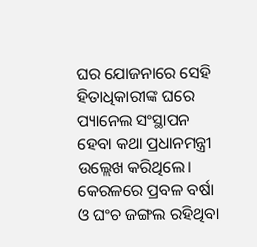ଘର ଯୋଜନାରେ ସେହି ହିତାଧିକାରୀଙ୍କ ଘରେ ପ୍ୟାନେଲ ସଂସ୍ଥାପନ ହେବା କଥା ପ୍ରଧାନମନ୍ତ୍ରୀ ଉଲ୍ଲେଖ କରିଥିଲେ। କେରଳରେ ପ୍ରବଳ ବର୍ଷା ଓ ଘଂଚ ଜଙ୍ଗଲ ରହିଥିବା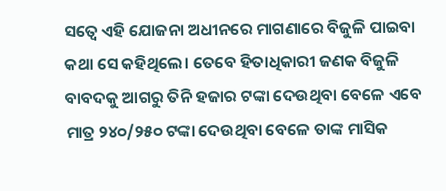ସତ୍ୱେ ଏହି ଯୋଜନା ଅଧୀନରେ ମାଗଣାରେ ବିଜୁଳି ପାଇବା କଥା ସେ କହିଥିଲେ। ତେବେ ହିତାଧିକାରୀ ଜଣକ ବିଜୁଳି ବାବଦକୁ ଆଗରୁ ତିନି ହଜାର ଟଙ୍କା ଦେଉଥିବା ବେଳେ ଏବେ ମାତ୍ର ୨୪୦/୨୫୦ ଟଙ୍କା ଦେଉଥିବା ବେଳେ ତାଙ୍କ ମାସିକ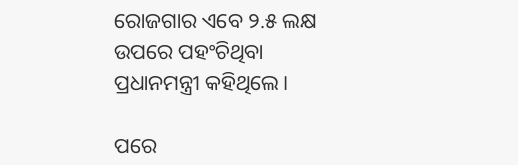ରୋଜଗାର ଏବେ ୨.୫ ଲକ୍ଷ ଉପରେ ପହଂଚିଥିବା ପ୍ରଧାନମନ୍ତ୍ରୀ କହିଥିଲେ।

ପରେ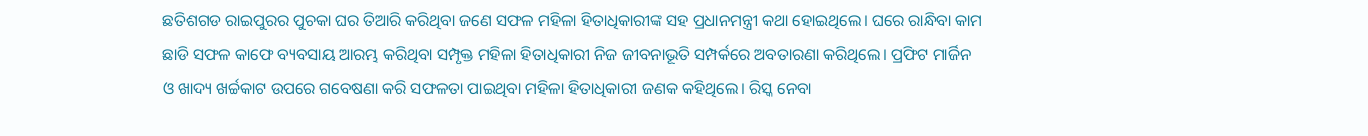ଛତିଶଗଡ ରାଇପୁରର ପୁଚକା ଘର ତିଆରି କରିଥିବା ଜଣେ ସଫଳ ମହିଳା ହିତାଧିକାରୀଙ୍କ ସହ ପ୍ରଧାନମନ୍ତ୍ରୀ କଥା ହୋଇଥିଲେ। ଘରେ ରାନ୍ଧିବା କାମ ଛାଡି ସଫଳ କାଫେ ବ୍ୟବସାୟ ଆରମ୍ଭ କରିଥିବା ସମ୍ପୃକ୍ତ ମହିଳା ହିତାଧିକାରୀ ନିଜ ଜୀବନାଭୂତି ସମ୍ପର୍କରେ ଅବତାରଣା କରିଥିଲେ। ପ୍ରଫିଟ ମାର୍ଜିନ ଓ ଖାଦ୍ୟ ଖର୍ଚ୍ଚକାଟ ଉପରେ ଗବେଷଣା କରି ସଫଳତା ପାଇଥିବା ମହିଳା ହିତାଧିକାରୀ ଜଣକ କହିଥିଲେ। ରିସ୍କ ନେବା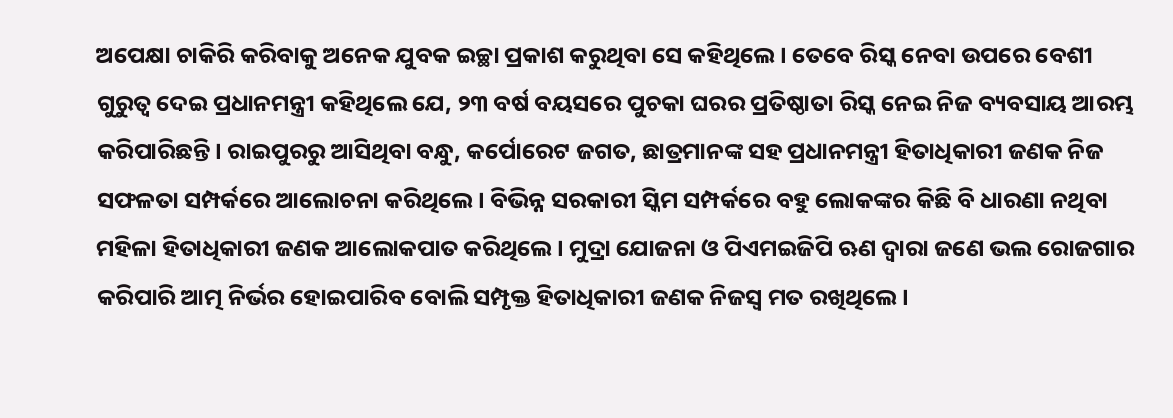ଅପେକ୍ଷା ଚାକିରି କରିବାକୁ ଅନେକ ଯୁବକ ଇଚ୍ଛା ପ୍ରକାଶ କରୁଥିବା ସେ କହିଥିଲେ। ତେବେ ରିସ୍କ ନେବା ଉପରେ ବେଶୀ ଗୁରୁତ୍ୱ ଦେଇ ପ୍ରଧାନମନ୍ତ୍ରୀ କହିଥିଲେ ଯେ, ୨୩ ବର୍ଷ ବୟସରେ ପୁଚକା ଘରର ପ୍ରତିଷ୍ଠାତା ରିସ୍କ ନେଇ ନିଜ ବ୍ୟବସାୟ ଆରମ୍ଭ କରିପାରିଛନ୍ତି। ରାଇପୁରରୁ ଆସିଥିବା ବନ୍ଧୁ, କର୍ପୋରେଟ ଜଗତ, ଛାତ୍ରମାନଙ୍କ ସହ ପ୍ରଧାନମନ୍ତ୍ରୀ ହିତାଧିକାରୀ ଜଣକ ନିଜ ସଫଳତା ସମ୍ପର୍କରେ ଆଲୋଚନା କରିଥିଲେ। ବିଭିନ୍ନ ସରକାରୀ ସ୍କିମ ସମ୍ପର୍କରେ ବହୁ ଲୋକଙ୍କର କିଛି ବି ଧାରଣା ନଥିବା ମହିଳା ହିତାଧିକାରୀ ଜଣକ ଆଲୋକପାତ କରିଥିଲେ। ମୁଦ୍ରା ଯୋଜନା ଓ ପିଏମଇଜିପି ଋଣ ଦ୍ୱାରା ଜଣେ ଭଲ ରୋଜଗାର କରିପାରି ଆତ୍ମ ନିର୍ଭର ହୋଇପାରିବ ବୋଲି ସମ୍ପୃକ୍ତ ହିତାଧିକାରୀ ଜଣକ ନିଜସ୍ୱ ମତ ରଖିଥିଲେ।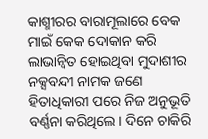କାଶ୍ମୀରର ବାରାମୂଲାରେ ବେକ ମାଇଁ କେକ ଦୋକାନ କରି ଲାଭାନ୍ୱିତ ହୋଇଥିବା ମୁଦାଶୀର ନକ୍ସବନ୍ଦୀ ନାମକ ଜଣେ ହିତାଧିକାରୀ ପରେ ନିଜ ଅନୁଭୂତି ବର୍ଣ୍ଣନା କରିଥିଲେ। ଦିନେ ଚାକିରି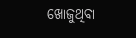ଖୋଜୁଥିବା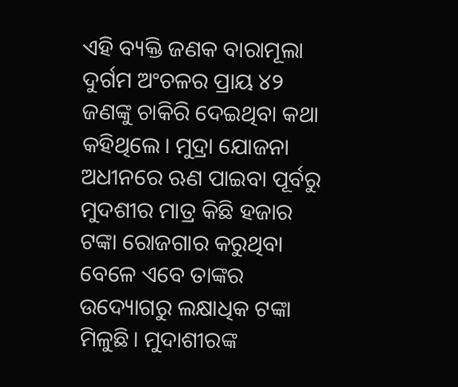ଏହି ବ୍ୟକ୍ତି ଜଣକ ବାରାମୂଲା ଦୁର୍ଗମ ଅଂଚଳର ପ୍ରାୟ ୪୨ ଜଣଙ୍କୁ ଚାକିରି ଦେଇଥିବା କଥା କହିଥିଲେ। ମୁଦ୍ରା ଯୋଜନା ଅଧୀନରେ ଋଣ ପାଇବା ପୂର୍ବରୁ ମୁଦଶୀର ମାତ୍ର କିଛି ହଜାର ଟଙ୍କା ରୋଜଗାର କରୁଥିବା ବେଳେ ଏବେ ତାଙ୍କର ଉଦ୍ୟୋଗରୁ ଲକ୍ଷାଧିକ ଟଙ୍କା ମିଳୁଛି। ମୁଦାଶୀରଙ୍କ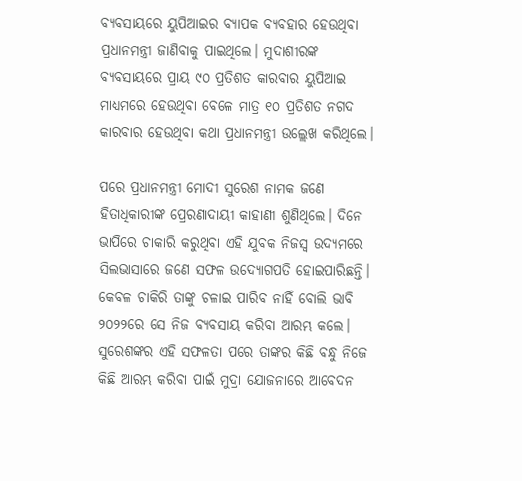ବ୍ୟବସାୟରେ ୟୁପିଆଇର ବ୍ୟାପକ ବ୍ୟବହାର ହେଉଥିବା ପ୍ରଧାନମନ୍ତ୍ରୀ ଜାଣିବାକୁ ପାଇଥିଲେ। ମୁଦାଶୀରଙ୍କ ବ୍ୟବସାୟରେ ପ୍ରାୟ ୯୦ ପ୍ରତିଶତ କାରବାର ୟୁପିଆଇ ମାଧ୍ୟମରେ ହେଉଥିବା ବେଳେ ମାତ୍ର ୧୦ ପ୍ରତିଶତ ନଗଦ କାରବାର ହେଉଥିବା କଥା ପ୍ରଧାନମନ୍ତ୍ରୀ ଉଲ୍ଲେଖ କରିଥିଲେ।

ପରେ ପ୍ରଧାନମନ୍ତ୍ରୀ ମୋଦୀ ସୁରେଶ ନାମକ ଜଣେ ହିତାଧିକାରୀଙ୍କ ପ୍ରେରଣାଦାୟୀ କାହାଣୀ ଶୁଣିଥିଲେ। ଦିନେ ଭାପିରେ ଚାକାରି କରୁଥିବା ଏହି ଯୁବକ ନିଜସ୍ୱ ଉଦ୍ୟମରେ ସିଲଭାସାରେ ଜଣେ ସଫଳ ଉଦ୍ୟୋଗପତି ହୋଇପାରିଛନ୍ତି। କେବଳ ଚାକିରି ତାଙ୍କୁ ଚଳାଇ ପାରିବ ନାହିଁ ବୋଲି ଭାବି ୨୦୨୨ରେ ସେ ନିଜ ବ୍ୟବସାୟ କରିବା ଆରମ୍ଭ କଲେ। ସୁରେଶଙ୍କର ଏହି ସଫଳତା ପରେ ତାଙ୍କର କିଛି ବନ୍ଧୁ ନିଜେ କିଛି ଆରମ୍ଭ କରିବା ପାଇଁ ମୁଦ୍ରା ଯୋଜନାରେ ଆବେଦନ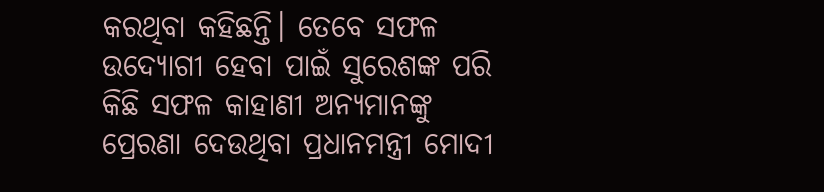କରଥିବା କହିଛନ୍ତି। ତେବେ ସଫଳ ଉଦ୍ୟୋଗୀ ହେବା ପାଇଁ ସୁରେଶଙ୍କ ପରି କିଛି ସଫଳ କାହାଣୀ ଅନ୍ୟମାନଙ୍କୁ ପ୍ରେରଣା ଦେଉଥିବା ପ୍ରଧାନମନ୍ତ୍ରୀ ମୋଦୀ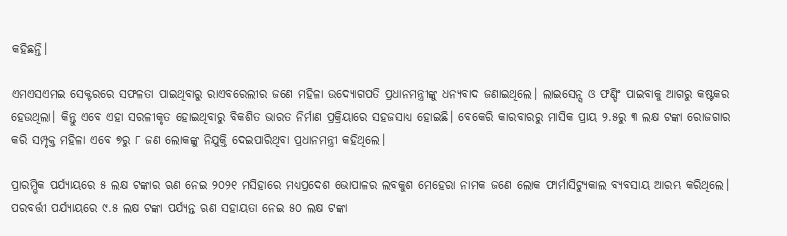କହିଛନ୍ତି।

ଏମଏସଏମଇ ସେକ୍ଟରରେ ସଫଳତା ପାଇଥିବାରୁ ରାଏବରେଲୀର ଜଣେ ମହିଳା ଉଦ୍ୟୋଗପତି ପ୍ରଧାନମନ୍ତ୍ରୀଙ୍କୁ ଧନ୍ୟବାଦ ଜଣାଇଥିଲେ। ଲାଇସେନ୍ସ ଓ ଫଣ୍ଡିଂ ପାଇବାକୁ ଆଗରୁ କଷ୍ଟକର ହେଉଥିଲା। କିନ୍ତୁ ଏବେ ଏହା ସରଳୀକୃତ ହୋଇଥିବାରୁ ବିକଶିତ ଭାରତ ନିର୍ମାଣ ପ୍ରକ୍ରିୟାରେ ସହଜସାଧ୍ୟ ହୋଇଛି। ବେକେରି କାରବାରରୁ ମାସିକ ପ୍ରାୟ ୨.୫ରୁ ୩ ଲକ୍ଷ ଟଙ୍କା ରୋଜଗାର କରି ସମ୍ପୃକ୍ତ ମହିଳା ଏବେ ୭ରୁ ୮ ଜଣ ଲୋକଙ୍କୁ ନିଯୁକ୍ତି ଦେଇପାରିଥିବା ପ୍ରଧାନମନ୍ତ୍ରୀ କହିଥିଲେ।

ପ୍ରାରମ୍ଭିକ ପର୍ଯ୍ୟାୟରେ ୫ ଲକ୍ଷ ଟଙ୍କାର ଋଣ ନେଇ ୨୦୨୧ ମସିହାରେ ମଧ୍ୟପ୍ରଦେଶ ଭୋପାଳର ଲବକୁଶ ମେହେରା ନାମକ ଜଣେ ଲୋକ ଫାର୍ମାସିଟ୍ୟୁକାଲ ବ୍ୟବସାୟ ଆରମ୍ଭ କରିଥିଲେ। ପରବର୍ତ୍ତୀ ପର୍ଯ୍ୟାୟରେ ୯.୫ ଲକ୍ଷ ଟଙ୍କା ପର୍ଯ୍ୟନ୍ତ ଋଣ ସହାୟତା ନେଇ ୫୦ ଲକ୍ଷ ଟଙ୍କା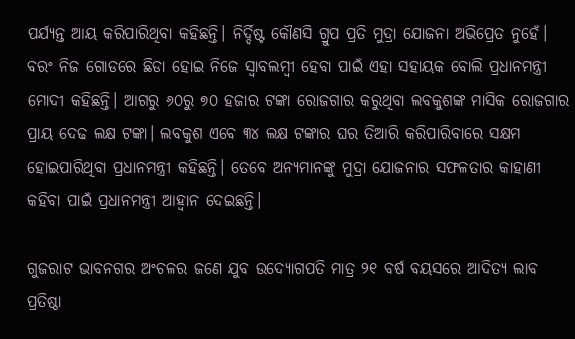ପର୍ଯ୍ୟନ୍ତ ଆୟ କରିପାରିଥିବା କହିଛନ୍ତି। ନିର୍ଦ୍ଦିଷ୍ଟ କୌଣସି ଗ୍ରୁପ ପ୍ରତି ମୁଦ୍ରା ଯୋଜନା ଅଭିପ୍ରେତ ନୁହେଁ। ବରଂ ନିଜ ଗୋଡରେ ଛିଡା ହୋଇ ନିଜେ ସ୍ୱାବଲମ୍ବୀ ହେବା ପାଇଁ ଏହା ସହାୟକ ବୋଲି ପ୍ରଧାନମନ୍ତ୍ରୀ ମୋଦୀ କହିଛନ୍ତି। ଆଗରୁ ୬୦ରୁ ୭୦ ହଜାର ଟଙ୍କା ରୋଜଗାର କରୁଥିବା ଲବକୁଶଙ୍କ ମାସିକ ରୋଜଗାର ପ୍ରାୟ ଦେଢ ଲକ୍ଷ ଟଙ୍କା। ଲବକୁଶ ଏବେ ୩୪ ଲକ୍ଷ ଟଙ୍କାର ଘର ତିଆରି କରିପାରିବାରେ ସକ୍ଷମ ହୋଇପାରିଥିବା ପ୍ରଧାନମନ୍ତ୍ରୀ କହିଛନ୍ତି। ତେବେ ଅନ୍ୟମାନଙ୍କୁ ମୁଦ୍ରା ଯୋଜନାର ସଫଳତାର କାହାଣୀ କହିବା ପାଇଁ ପ୍ରଧାନମନ୍ତ୍ରୀ ଆହ୍ୱାନ ଦେଇଛନ୍ତି।

ଗୁଜରାଟ ଭାବନଗର ଅଂଚଳର ଜଣେ ଯୁବ ଉଦ୍ୟୋଗପତି ମାତ୍ର ୨୧ ବର୍ଷ ବୟସରେ ଆଦିତ୍ୟ ଲାବ ପ୍ରତିଷ୍ଠା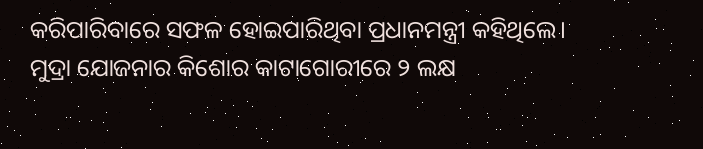କରିପାରିବାରେ ସଫଳ ହୋଇପାରିଥିବା ପ୍ରଧାନମନ୍ତ୍ରୀ କହିଥିଲେ। ମୁଦ୍ରା ଯୋଜନାର କିଶୋର କାଟାଗୋରୀରେ ୨ ଲକ୍ଷ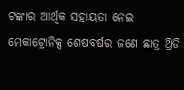ଟଙ୍କାର ଆର୍ଥିକ ସହାୟତା ନେଇ ମେକାଟ୍ରୋନିକ୍ସ ଶେଷବର୍ଷର ଜଣେ ଛାତ୍ର ଥ୍ରିଡି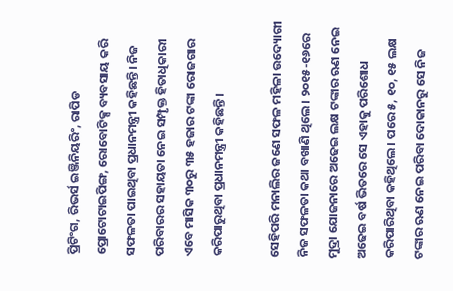ପ୍ରିଟିଂଗ, ରିଭର୍ସ ଇଞ୍ଜିନିୟରିଂ, ରାପିଡ ପ୍ରୋଟୋଟାଇପିଙ୍ଗ, ରୋବୋଟିକ୍ସ ବ୍ୟବସାୟ କରି ସଫଳତା ପାଇଥିବା ପ୍ରଧାନମନ୍ତ୍ରୀ କହିଛନ୍ତି। ନିଜ ପରିବାରର ସହାୟତା ନେଇ ସମ୍ପୃକ୍ତ ହିତାଧିକାରୀ ଏବେ ମାସିକ ୩୦ରୁ ୩୫ ହଜାର ଟଙ୍କା ରୋଜଗାର କରିପାରୁଥିବା ପ୍ରଧାନମନ୍ତ୍ରୀ କହିଛନ୍ତି।

ସେହିପରି ମନାଲିର ଜଣେ ସଫଳ ମହିଳା ଉଦ୍ୟୋଗୀ ନିଜ ସଫଳତା କଥା ବଖାଣି ଥିଲେ। ୨୦୧୫-୧୬ରେ ମୁଦ୍ରା ଯୋଜନାରେ ଅଢେଇ ଲକ୍ଷ ଟଙ୍କାର ଋଣ ନେଇ ଅଢେଇ ବର୍ଷ ଭିତରେ ସେ ଏହାକୁ ପରିଶୋଧ କରିପାରିଥିବା କହିଥିଲେ। ପରେ ୫, ୧୦, ୧୫ ଲକ୍ଷ ଟଙ୍କାର ଋଣ ନେଇ ପରିବା ଦୋକାନରୁ ସେ ନିଜ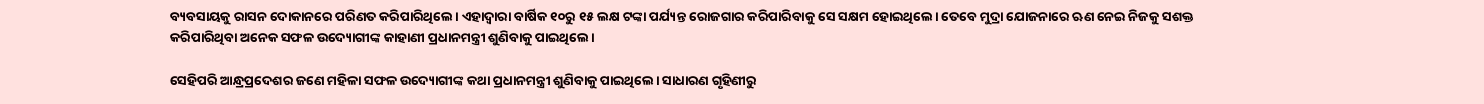ବ୍ୟବସାୟକୁ ରାସନ ଦୋକାନରେ ପରିଣତ କରିପାରିଥିଲେ। ଏହାଦ୍ୱାରା ବାର୍ଷିକ ୧୦ରୁ ୧୫ ଲକ୍ଷ ଟଙ୍କା ପର୍ଯ୍ୟନ୍ତ ରୋଜଗାର କରିପାରିବାକୁ ସେ ସକ୍ଷମ ହୋଇଥିଲେ। ତେବେ ମୁଦ୍ରା ଯୋଜନାରେ ଋଣ ନେଇ ନିଜକୁ ସଶକ୍ତ କରିପାରିଥିବା ଅନେକ ସଫଳ ଉଦ୍ୟୋଗୀଙ୍କ କାହାଣୀ ପ୍ରଧାନମନ୍ତ୍ରୀ ଶୁଣିବାକୁ ପାଇଥିଲେ।

ସେହିପରି ଆନ୍ଧ୍ରପ୍ରଦେଶର ଜଣେ ମହିଳା ସଫଳ ଉଦ୍ୟୋଗୀଙ୍କ କଥା ପ୍ରଧାନମନ୍ତ୍ରୀ ଶୁଣିବାକୁ ପାଇଥିଲେ। ସାଧାରଣ ଗୃହିଣୀରୁ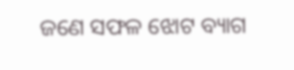ଜଣେ ସଫଳ ଝୋଟ ବ୍ୟାଗ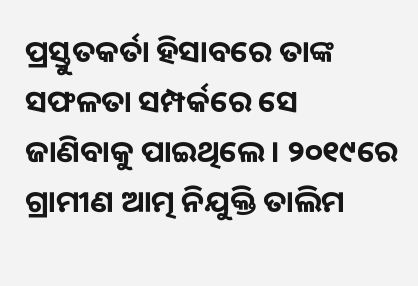ପ୍ରସ୍ତୁତକର୍ତା ହିସାବରେ ତାଙ୍କ ସଫଳତା ସମ୍ପର୍କରେ ସେ ଜାଣିବାକୁ ପାଇଥିଲେ। ୨୦୧୯ରେ ଗ୍ରାମୀଣ ଆତ୍ମ ନିଯୁକ୍ତି ତାଲିମ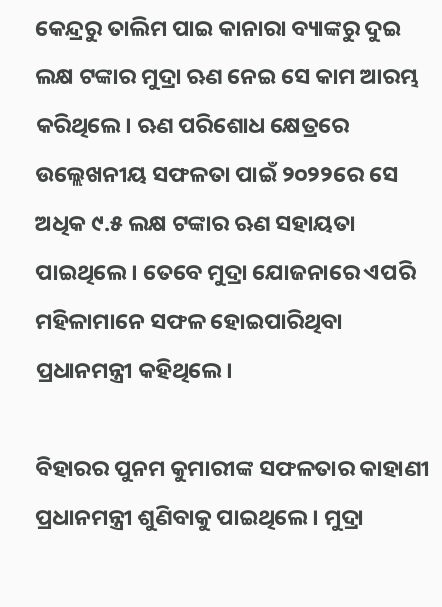କେନ୍ଦ୍ରରୁ ତାଲିମ ପାଇ କାନାରା ବ୍ୟାଙ୍କରୁ ଦୁଇ ଲକ୍ଷ ଟଙ୍କାର ମୁଦ୍ରା ଋଣ ନେଇ ସେ କାମ ଆରମ୍ଭ କରିଥିଲେ। ଋଣ ପରିଶୋଧ କ୍ଷେତ୍ରରେ ଉଲ୍ଲେଖନୀୟ ସଫଳତା ପାଇଁ ୨୦୨୨ରେ ସେ ଅଧିକ ୯.୫ ଲକ୍ଷ ଟଙ୍କାର ଋଣ ସହାୟତା ପାଇଥିଲେ। ତେବେ ମୁଦ୍ରା ଯୋଜନାରେ ଏପରି ମହିଳାମାନେ ସଫଳ ହୋଇପାରିଥିବା ପ୍ରଧାନମନ୍ତ୍ରୀ କହିଥିଲେ।

ବିହାରର ପୁନମ କୁମାରୀଙ୍କ ସଫଳତାର କାହାଣୀ ପ୍ରଧାନମନ୍ତ୍ରୀ ଶୁଣିବାକୁ ପାଇଥିଲେ। ମୁଦ୍ରା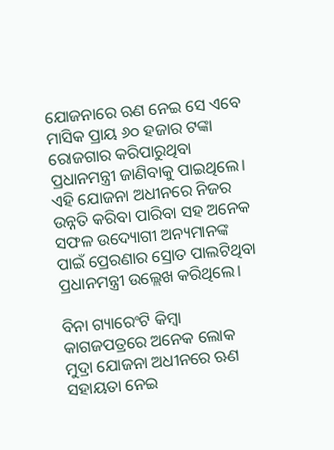ଯୋଜନାରେ ଋଣ ନେଇ ସେ ଏବେ ମାସିକ ପ୍ରାୟ ୬୦ ହଜାର ଟଙ୍କା ରୋଜଗାର କରିପାରୁଥିବା ପ୍ରଧାନମନ୍ତ୍ରୀ ଜାଣିବାକୁ ପାଇଥିଲେ। ଏହି ଯୋଜନା ଅଧୀନରେ ନିଜର ଉନ୍ନତି କରିବା ପାରିବା ସହ ଅନେକ ସଫଳ ଉଦ୍ୟୋଗୀ ଅନ୍ୟମାନଙ୍କ ପାଇଁ ପ୍ରେରଣାର ସ୍ରୋତ ପାଲଟିଥିବା ପ୍ରଧାନମନ୍ତ୍ରୀ ଉଲ୍ଲେଖ କରିଥିଲେ।

ବିନା ଗ୍ୟାରେଂଟି କିମ୍ବା କାଗଜପତ୍ରରେ ଅନେକ ଲୋକ ମୁଦ୍ରା ଯୋଜନା ଅଧୀନରେ ଋଣ ସହାୟତା ନେଇ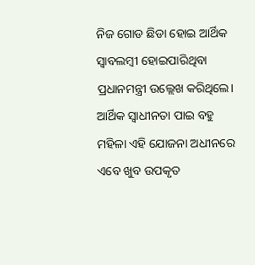ନିଜ ଗୋଡ ଛିଡା ହୋଇ ଆର୍ଥିକ ସ୍ୱାବଲମ୍ବୀ ହୋଇପାରିଥିବା ପ୍ରଧାନମନ୍ତ୍ରୀ ଉଲ୍ଲେଖ କରିଥିଲେ। ଆର୍ଥିକ ସ୍ୱାଧୀନତା ପାଇ ବହୁ ମହିଳା ଏହି ଯୋଜନା ଅଧୀନରେ ଏବେ ଖୁବ ଉପକୃତ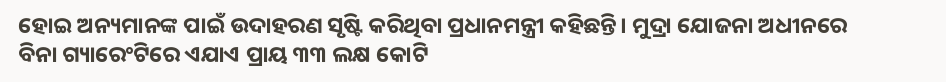ହୋଇ ଅନ୍ୟମାନଙ୍କ ପାଇଁ ଉଦାହରଣ ସୃଷ୍ଟି କରିଥିବା ପ୍ରଧାନମନ୍ତ୍ରୀ କହିଛନ୍ତି। ମୁଦ୍ରା ଯୋଜନା ଅଧୀନରେ ବିନା ଗ୍ୟାରେଂଟିରେ ଏଯାଏ ପ୍ରାୟ ୩୩ ଲକ୍ଷ କୋଟି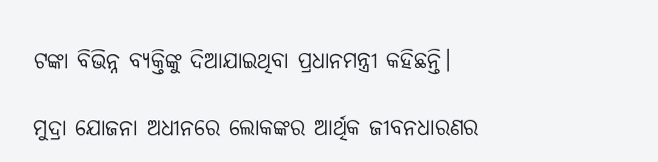ଟଙ୍କା ବିଭିନ୍ନ ବ୍ୟକ୍ତିଙ୍କୁ ଦିଆଯାଇଥିବା ପ୍ରଧାନମନ୍ତ୍ରୀ କହିଛନ୍ତି।

ମୁଦ୍ରା ଯୋଜନା ଅଧୀନରେ ଲୋକଙ୍କର ଆର୍ଥିକ ଜୀବନଧାରଣର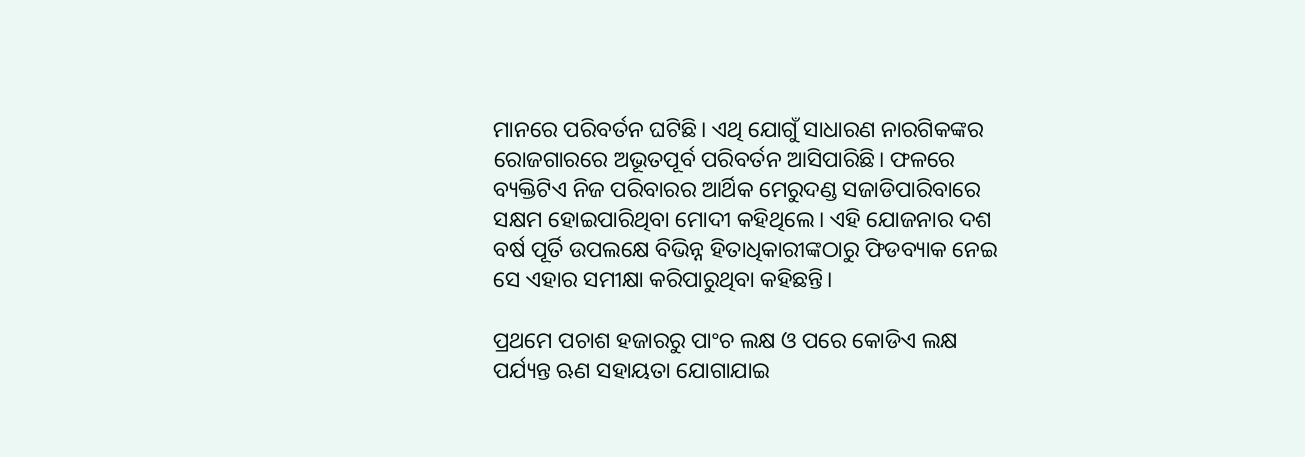ମାନରେ ପରିବର୍ତନ ଘଟିଛି। ଏଥି ଯୋଗୁଁ ସାଧାରଣ ନାରଗିକଙ୍କର ରୋଜଗାରରେ ଅଭୂତପୂର୍ବ ପରିବର୍ତନ ଆସିପାରିଛି। ଫଳରେ ବ୍ୟକ୍ତିଟିଏ ନିଜ ପରିବାରର ଆର୍ଥିକ ମେରୁଦଣ୍ଡ ସଜାଡିପାରିବାରେ ସକ୍ଷମ ହୋଇପାରିଥିବା ମୋଦୀ କହିଥିଲେ। ଏହି ଯୋଜନାର ଦଶ ବର୍ଷ ପୂର୍ତି ଉପଲକ୍ଷେ ବିଭିନ୍ନ ହିତାଧିକାରୀଙ୍କଠାରୁ ଫିଡବ୍ୟାକ ନେଇ ସେ ଏହାର ସମୀକ୍ଷା କରିପାରୁଥିବା କହିଛନ୍ତି।

ପ୍ରଥମେ ପଚାଶ ହଜାରରୁ ପାଂଚ ଲକ୍ଷ ଓ ପରେ କୋଡିଏ ଲକ୍ଷ ପର୍ଯ୍ୟନ୍ତ ଋଣ ସହାୟତା ଯୋଗାଯାଇ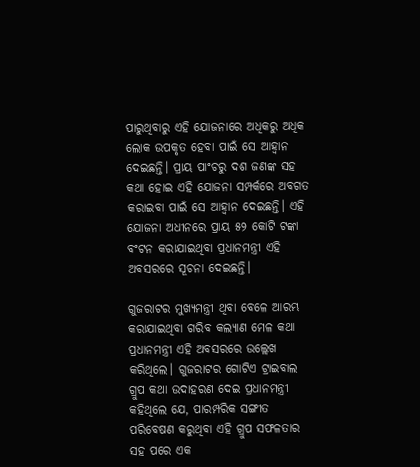ପାରୁଥିବାରୁ ଏହି ଯୋଜନାରେ ଅଧିକରୁ ଅଧିକ ଲୋକ ଉପକୃତ ହେବା ପାଇଁ ସେ ଆହ୍ୱାନ ଦେଇଛନ୍ତି। ପ୍ରାୟ ପାଂଚରୁ ଦଶ ଜଣଙ୍କ ସହ କଥା ହୋଇ ଏହି ଯୋଜନା ସମ୍ପର୍କରେ ଅବଗତ କରାଇବା ପାଇଁ ସେ ଆହ୍ୱାନ ଦେଇଛନ୍ତି। ଏହି ଯୋଜନା ଅଧୀନରେ ପ୍ରାୟ ୫୨ କୋଟି ଟଙ୍କା ବଂଟନ କରାଯାଇଥିବା ପ୍ରଧାନମନ୍ତ୍ରୀ ଏହି ଅବସରରେ ସୂଚନା ଦେଇଛନ୍ତି।

ଗୁଜରାଟର ମୁଖ୍ୟମନ୍ତ୍ରୀ ଥିବା ବେଳେ ଆରମ୍ଭ କରାଯାଇଥିବା ଗରିବ କଲ୍ୟାଣ ମେଳ କଥା ପ୍ରଧାନମନ୍ତ୍ରୀ ଏହି ଅବସରରେ ଉଲ୍ଲେଖ କରିଥିଲେ। ଗୁଜରାଟର ଗୋଟିଏ ଟ୍ରାଇବାଲ ଗ୍ରୁପ କଥା ଉଦାହରଣ ଦେଇ ପ୍ରଧାନମନ୍ତ୍ରୀ କହିଥିଲେ ଯେ, ପାରମ୍ପରିକ ସଙ୍ଗୀତ ପରିବେଷଣ କରୁଥିବା ଏହି ଗ୍ରୁପ ସଫଳତାର ସହ ପରେ ଏକ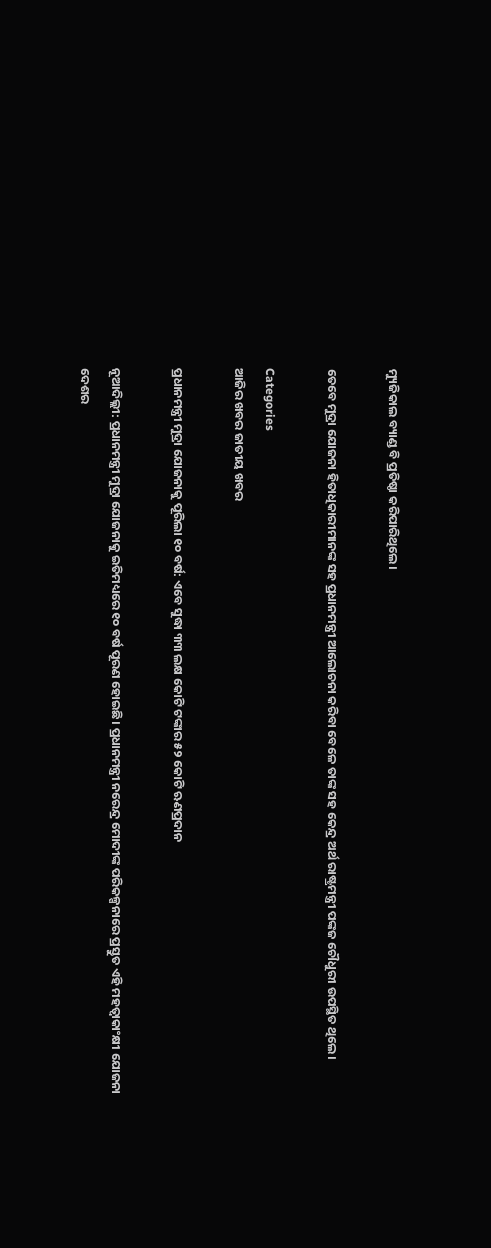ମ୍ୟୁଜିକାଲ ବ୍ୟାଣ୍ଡ ବି ପ୍ରତିଷ୍ଠା କରିପାରିଥିଲେ।

ତେବେ ମୁଦ୍ରା ଯୋଜନା ହିତାଧିକାରୀମାନଙ୍କ ସହ ପ୍ରଧାନମନ୍ତ୍ରୀ ଆଲୋଚନା କରିବା ବେଳେ ତାଙ୍କ ସହ କେନ୍ଦ୍ର ଅର୍ଥ ରାଷ୍ଟ୍ରମନ୍ତ୍ରୀ ପଙ୍କଜ ଚୌଧୁରୀ ଉପସ୍ଥିତ ଥିଲେ।

Categories
ଆଜିର ଖବର ଜାତୀୟ ଖବର

ପ୍ରଧାନମନ୍ତ୍ରୀ ମୁଦ୍ରା ଯୋଜନାକୁ ପୂରିଲା ୧୦ ବର୍ଷ: ଏବେ ସୁଦ୍ଧା ୩୩ ଲକ୍ଷ କୋଟି ଟଙ୍କାର ୫୨ କୋଟି ଋଣପ୍ରଦାନ

ନୂଆଦିଲ୍ଲୀ: ପ୍ରଧାନମନ୍ତ୍ରୀ ମୁଦ୍ରା ଯୋଜନାକୁ ଇତିମଧ୍ୟରେ ୧୦ ବର୍ଷ ପୂରଣ ହୋଇଛି। ପ୍ରଧାନମନ୍ତ୍ରୀ ନରେନ୍ଦ୍ର ମୋଦୀଙ୍କ ପରିକଳ୍ପନାରେ ପ୍ରସ୍ତୁତ ଏହି ମହତ୍ୱାକାଂକ୍ଷୀ ଯୋଜନା ଦେଶର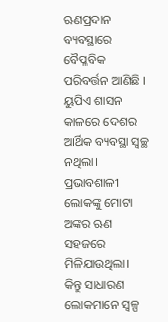ଋଣପ୍ରଦାନ ବ୍ୟବସ୍ଥାରେ ବୈପ୍ଳବିକ ପରିବର୍ତ୍ତନ ଆଣିଛି । ୟୁପିଏ ଶାସନ କାଳରେ ଦେଶର ଆର୍ଥିକ ବ୍ୟବସ୍ଥା ସ୍ୱଚ୍ଛ ନଥିଲା। ପ୍ରଭାବଶାଳୀ ଲୋକଙ୍କୁ ମୋଟା ଅଙ୍କର ଋଣ ସହଜରେ ମିଳିଯାଉଥିଲା। କିନ୍ତୁ ସାଧାରଣ ଲୋକମାନେ ସ୍ୱଳ୍ପ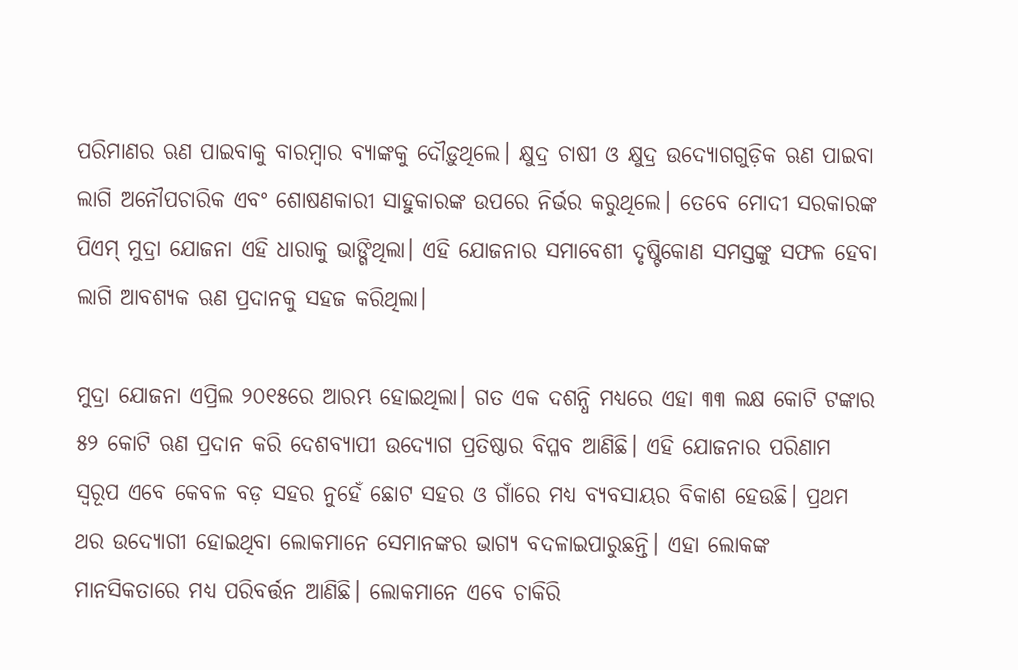ପରିମାଣର ଋଣ ପାଇବାକୁ ବାରମ୍ବାର ବ୍ୟାଙ୍କକୁ ଦୌଡ଼ୁଥିଲେ। କ୍ଷୁଦ୍ର ଚାଷୀ ଓ କ୍ଷୁଦ୍ର ଉଦ୍ୟୋଗଗୁଡ଼ିକ ଋଣ ପାଇବା ଲାଗି ଅନୌପଚାରିକ ଏବଂ ଶୋଷଣକାରୀ ସାହୁକାରଙ୍କ ଉପରେ ନିର୍ଭର କରୁଥିଲେ। ତେବେ ମୋଦୀ ସରକାରଙ୍କ ପିଏମ୍‌ ମୁଦ୍ରା ଯୋଜନା ଏହି ଧାରାକୁ ଭାଙ୍ଗିଥିଲା। ଏହି ଯୋଜନାର ସମାବେଶୀ ଦୃଷ୍ଟିକୋଣ ସମସ୍ତଙ୍କୁ ସଫଳ ହେବା ଲାଗି ଆବଶ୍ୟକ ଋଣ ପ୍ରଦାନକୁ ସହଜ କରିଥିଲା।

ମୁଦ୍ରା ଯୋଜନା ଏପ୍ରିଲ ୨୦୧୫ରେ ଆରମ୍ଭ ହୋଇଥିଲା। ଗତ ଏକ ଦଶନ୍ଧି ମଧ୍ୟରେ ଏହା ୩୩ ଲକ୍ଷ କୋଟି ଟଙ୍କାର ୫୨ କୋଟି ଋଣ ପ୍ରଦାନ କରି ଦେଶବ୍ୟାପୀ ଉଦ୍ୟୋଗ ପ୍ରତିଷ୍ଠାର ବିପ୍ଳବ ଆଣିଛି। ଏହି ଯୋଜନାର ପରିଣାମ ସ୍ୱରୂପ ଏବେ କେବଳ ବଡ଼ ସହର ନୁହେଁ ଛୋଟ ସହର ଓ ଗାଁରେ ମଧ୍ୟ ବ୍ୟବସାୟର ବିକାଶ ହେଉଛି। ପ୍ରଥମ ଥର ଉଦ୍ୟୋଗୀ ହୋଇଥିବା ଲୋକମାନେ ସେମାନଙ୍କର ଭାଗ୍ୟ ବଦଳାଇପାରୁଛନ୍ତି। ଏହା ଲୋକଙ୍କ ମାନସିକତାରେ ମଧ୍ୟ ପରିବର୍ତ୍ତନ ଆଣିଛି। ଲୋକମାନେ ଏବେ ଚାକିରି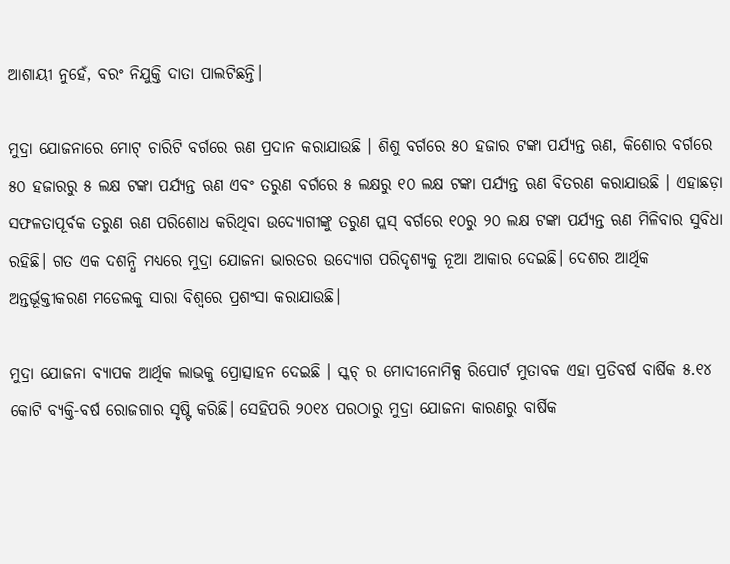ଆଶାୟୀ ନୁହେଁ, ବରଂ ନିଯୁକ୍ତି ଦାତା ପାଲଟିଛନ୍ତି।

ମୁଦ୍ରା ଯୋଜନାରେ ମୋଟ୍‌ ଚାରିଟି ବର୍ଗରେ ଋଣ ପ୍ରଦାନ କରାଯାଉଛି । ଶିଶୁ ବର୍ଗରେ ୫୦ ହଜାର ଟଙ୍କା ପର୍ଯ୍ୟନ୍ତ ଋଣ, କିଶୋର ବର୍ଗରେ ୫୦ ହଜାରରୁ ୫ ଲକ୍ଷ ଟଙ୍କା ପର୍ଯ୍ୟନ୍ତ ଋଣ ଏବଂ ତରୁଣ ବର୍ଗରେ ୫ ଲକ୍ଷରୁ ୧୦ ଲକ୍ଷ ଟଙ୍କା ପର୍ଯ୍ୟନ୍ତ ଋଣ ବିତରଣ କରାଯାଉଛି । ଏହାଛଡ଼ା ସଫଳତାପୂର୍ବକ ତରୁଣ ଋଣ ପରିଶୋଧ କରିଥିବା ଉଦ୍ୟୋଗୀଙ୍କୁ ତରୁଣ ପ୍ଲସ୍‌ ବର୍ଗରେ ୧୦ରୁ ୨୦ ଲକ୍ଷ ଟଙ୍କା ପର୍ଯ୍ୟନ୍ତ ଋଣ ମିଳିବାର ସୁବିଧା ରହିଛି। ଗତ ଏକ ଦଶନ୍ଧି ମଧ୍ୟରେ ମୁଦ୍ରା ଯୋଜନା ଭାରତର ଉଦ୍ୟୋଗ ପରିଦୃଶ୍ୟକୁ ନୂଆ ଆକାର ଦେଇଛି। ଦେଶର ଆର୍ଥିକ ଅନ୍ତର୍ଭୂକ୍ତୀକରଣ ମଡେଲକୁ ସାରା ବିଶ୍ୱରେ ପ୍ରଶଂସା କରାଯାଉଛି।

ମୁଦ୍ରା ଯୋଜନା ବ୍ୟାପକ ଆର୍ଥିକ ଲାଭକୁ ପ୍ରୋତ୍ସାହନ ଦେଇଛି । ସ୍କଚ୍‌ ର ମୋଦୀନୋମିକ୍ସ ରିପୋର୍ଟ ମୁତାବକ ଏହା ପ୍ରତିବର୍ଷ ବାର୍ଷିକ ୫.୧୪ କୋଟି ବ୍ୟକ୍ତି-ବର୍ଷ ରୋଜଗାର ସୃଷ୍ଟି କରିଛି। ସେହିପରି ୨୦୧୪ ପରଠାରୁ ମୁଦ୍ରା ଯୋଜନା କାରଣରୁ ବାର୍ଷିକ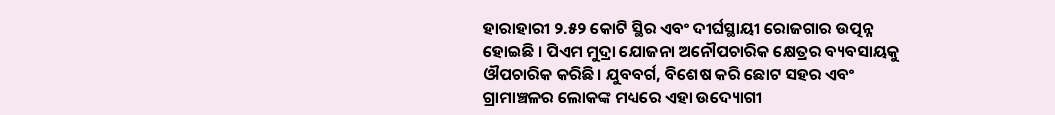ହାରାହାରୀ ୨.୫୨ କୋଟି ସ୍ଥିର ଏବଂ ଦୀର୍ଘସ୍ଥାୟୀ ରୋଜଗାର ଉତ୍ପନ୍ନ ହୋଇଛି । ପିଏମ ମୁଦ୍ରା ଯୋଜନା ଅନୌପଚାରିକ କ୍ଷେତ୍ରର ବ୍ୟବସାୟକୁ ଔପଚାରିକ କରିଛି। ଯୁବବର୍ଗ, ବିଶେଷ କରି ଛୋଟ ସହର ଏବଂ ଗ୍ରାମାଞ୍ଚଳର ଲୋକଙ୍କ ମଧ୍ୟରେ ଏହା ଉଦ୍ୟୋଗୀ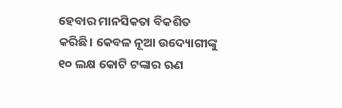ହେବାର ମାନସିକତା ବିକଶିତ କରିଛି। କେବଳ ନୂଆ ଉଦ୍ୟୋଗୀଙ୍କୁ ୧୦ ଲକ୍ଷ କୋଟି ଟଙ୍କାର ଋଣ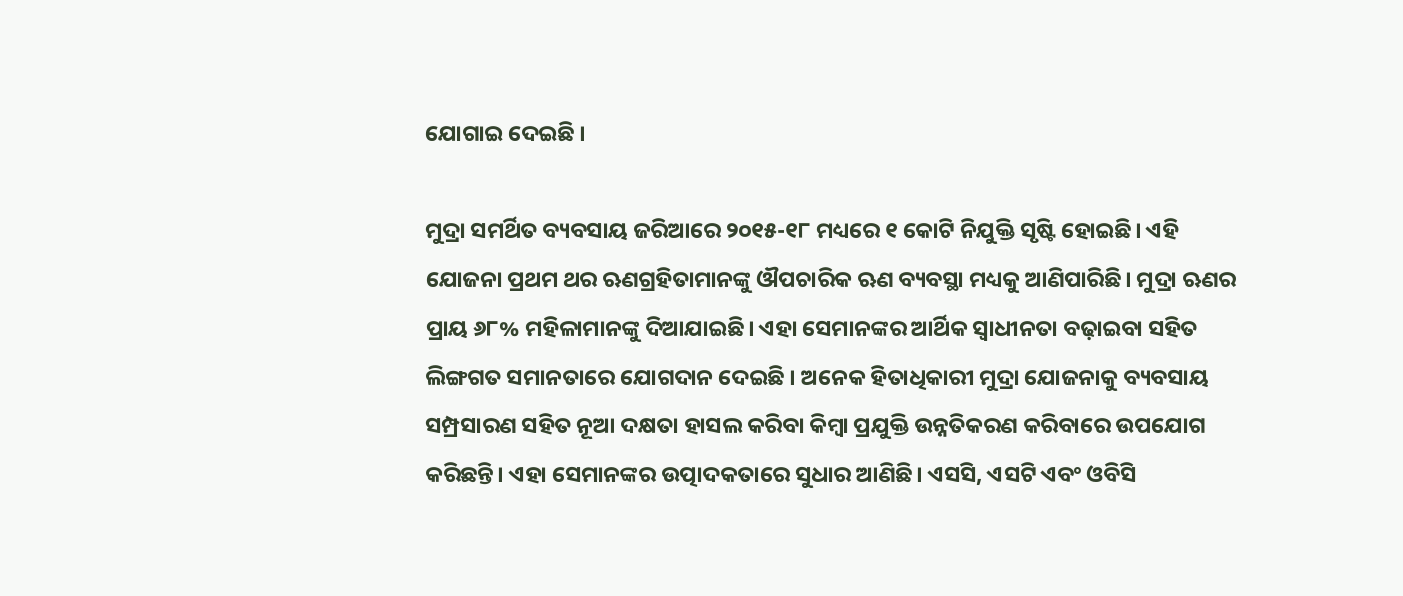ଯୋଗାଇ ଦେଇଛି ।

ମୁଦ୍ରା ସମର୍ଥିତ ବ୍ୟବସାୟ ଜରିଆରେ ୨୦୧୫-୧୮ ମଧ୍ୟରେ ୧ କୋଟି ନିଯୁକ୍ତି ସୃଷ୍ଟି ହୋଇଛି। ଏହି ଯୋଜନା ପ୍ରଥମ ଥର ଋଣଗ୍ରହିତାମାନଙ୍କୁ ଔପଚାରିକ ଋଣ ବ୍ୟବସ୍ଥା ମଧ୍ୟକୁ ଆଣିପାରିଛି। ମୁଦ୍ରା ଋଣର ପ୍ରାୟ ୬୮% ମହିଳାମାନଙ୍କୁ ଦିଆଯାଇଛି। ଏହା ସେମାନଙ୍କର ଆର୍ଥିକ ସ୍ୱାଧୀନତା ବଢ଼ାଇବା ସହିତ ଲିଙ୍ଗଗତ ସମାନତାରେ ଯୋଗଦାନ ଦେଇଛି । ଅନେକ ହିତାଧିକାରୀ ମୁଦ୍ରା ଯୋଜନାକୁ ବ୍ୟବସାୟ ସମ୍ପ୍ରସାରଣ ସହିତ ନୂଆ ଦକ୍ଷତା ହାସଲ କରିବା କିମ୍ବା ପ୍ରଯୁକ୍ତି ଉନ୍ନତିକରଣ କରିବାରେ ଉପଯୋଗ କରିଛନ୍ତି। ଏହା ସେମାନଙ୍କର ଉତ୍ପାଦକତାରେ ସୁଧାର ଆଣିଛି। ଏସସି, ଏସଟି ଏବଂ ଓବିସି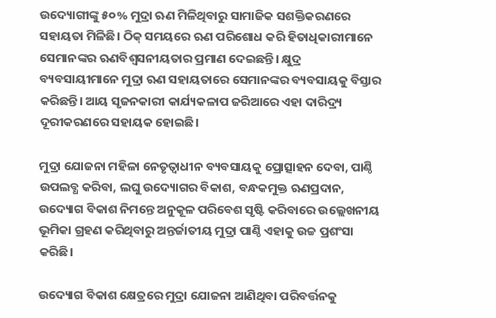ଉଦ୍ୟୋଗୀଙ୍କୁ ୫୦% ମୁଦ୍ରା ଋଣ ମିଳିଥିବାରୁ ସାମାଜିକ ସଶକ୍ତିକରଣରେ ସହାୟତା ମିଳିଛି। ଠିକ୍‌ ସମୟରେ ଋଣ ପରିଶୋଧ କରି ହିତାଧିକାରୀମାନେ ସେମାନଙ୍କର ଋଣବିଶ୍ୱସନୀୟତାର ପ୍ରମାଣ ଦେଇଛନ୍ତି। କ୍ଷୁଦ୍ର ବ୍ୟବସାୟୀମାନେ ମୁଦ୍ରା ଋଣ ସହାୟତାରେ ସେମାନଙ୍କର ବ୍ୟବସାୟକୁ ବିସ୍ତାର କରିଛନ୍ତି। ଆୟ ସୃଜନକାରୀ କାର୍ଯ୍ୟକଳାପ ଜରିଆରେ ଏହା ଦାରିଦ୍ର୍ୟ ଦୂରୀକରଣରେ ସହାୟକ ହୋଇଛି।

ମୁଦ୍ରା ଯୋଜନା ମହିଳା ନେତୃତ୍ୱାଧୀନ ବ୍ୟବସାୟକୁ ପ୍ରୋତ୍ସାହନ ଦେବା, ପାଣ୍ଠି ଉପଲବ୍ଧ କରିବା, ଲଘୁ ଉଦ୍ୟୋଗର ବିକାଶ, ବନ୍ଧକମୁକ୍ତ ଋଣପ୍ରଦାନ, ଉଦ୍ୟୋଗ ବିକାଶ ନିମନ୍ତେ ଅନୁକୂଳ ପରିବେଶ ସୃଷ୍ଟି କରିବାରେ ଉଲ୍ଲେଖନୀୟ ଭୂମିକା ଗ୍ରହଣ କରିଥିବାରୁ ଅନ୍ତର୍ଜାତୀୟ ମୁଦ୍ରା ପାଣ୍ଠି ଏହାକୁ ଉଚ୍ଚ ପ୍ରଶଂସା କରିଛି।

ଉଦ୍ୟୋଗ ବିକାଶ କ୍ଷେତ୍ରରେ ମୁଦ୍ରା ଯୋଜନା ଆଣିଥିବା ପରିବର୍ତ୍ତନକୁ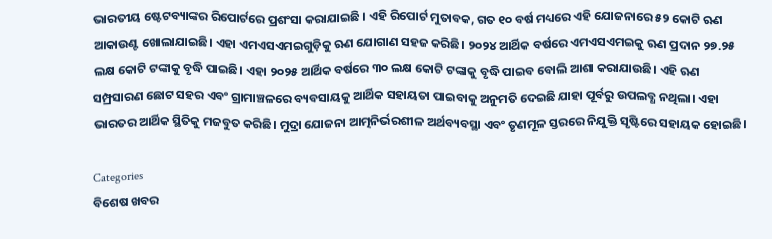ଭାରତୀୟ ଷ୍ଟେଟବ୍ୟାଙ୍କର ରିପୋର୍ଟରେ ପ୍ରଶଂସା କରାଯାଇଛି । ଏହି ରିପୋର୍ଟ ମୁତାବକ, ଗତ ୧୦ ବର୍ଷ ମଧ୍ୟରେ ଏହି ଯୋଜନାରେ ୫୨ କୋଟି ଋଣ ଆକାଉଣ୍ଟ ଖୋଲାଯାଇଛି। ଏହା ଏମଏସଏମଇଗୁଡ଼ିକୁ ଋଣ ଯୋଗାଣ ସହଜ କରିଛି। ୨୦୨୪ ଆର୍ଥିକ ବର୍ଷରେ ଏମଏସଏମଇକୁ ଋଣ ପ୍ରଦାନ ୨୭.୨୫ ଲକ୍ଷ କୋଟି ଟଙ୍କାକୁ ବୃଦ୍ଧି ପାଇଛି। ଏହା ୨୦୨୫ ଆର୍ଥିକ ବର୍ଷରେ ୩୦ ଲକ୍ଷ କୋଟି ଟଙ୍କାକୁ ବୃଦ୍ଧି ପାଇବ ବୋଲି ଆଶା କରାଯାଉଛି। ଏହି ଋଣ ସମ୍ପ୍ରସାରଣ ଛୋଟ ସହର ଏବଂ ଗ୍ରାମାଞ୍ଚଳରେ ବ୍ୟବସାୟକୁ ଆର୍ଥିକ ସହାୟତା ପାଇବାକୁ ଅନୁମତି ଦେଇଛି ଯାହା ପୂର୍ବରୁ ଉପଲବ୍ଧ ନଥିଲା। ଏହା ଭାରତର ଆର୍ଥିକ ସ୍ଥିତିକୁ ମଜବୁତ କରିଛି। ମୁଦ୍ରା ଯୋଜନା ଆତ୍ମନିର୍ଭରଶୀଳ ଅର୍ଥବ୍ୟବସ୍ଥା ଏବଂ ତୃଣମୂଳ ସ୍ତରରେ ନିଯୁକ୍ତି ସୃଷ୍ଟିରେ ସହାୟକ ହୋଇଛି।

Categories
ବିଶେଷ ଖବର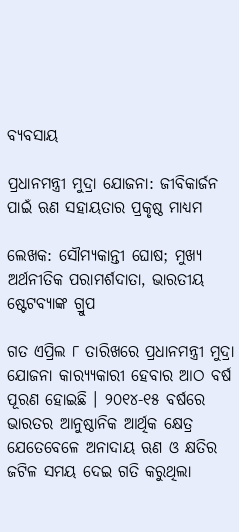ବ୍ୟବସାୟ

ପ୍ରଧାନମନ୍ତ୍ରୀ ମୁଦ୍ରା ଯୋଜନା: ଜୀବିକାର୍ଜନ ପାଇଁ ଋଣ ସହାୟତାର ପ୍ରକୃଷ୍ଠ ମାଧ୍ୟମ

ଲେଖକ: ସୌମ୍ୟକାନ୍ତୀ ଘୋଷ; ମୁଖ୍ୟ ଅର୍ଥନୀତିକ ପରାମର୍ଶଦାତା, ଭାରତୀୟ ଷ୍ଟେଟବ୍ୟାଙ୍କ ଗ୍ରୁପ

ଗତ ଏପ୍ରିଲ ୮ ତାରିଖରେ ପ୍ରଧାନମନ୍ତ୍ରୀ ମୁଦ୍ରା ଯୋଜନା କାର‌୍ୟ୍ୟକାରୀ ହେବାର ଆଠ ବର୍ଷ ପୂରଣ ହୋଇଛି । ୨୦୧୪-୧୫ ବର୍ଷରେ ଭାରତର ଆନୁଷ୍ଠାନିକ ଆର୍ଥିକ କ୍ଷେତ୍ର ଯେତେବେଳେ ଅନାଦାୟ ଋଣ ଓ କ୍ଷତିର ଜଟିଳ ସମୟ ଦେଇ ଗତି କରୁଥିଲା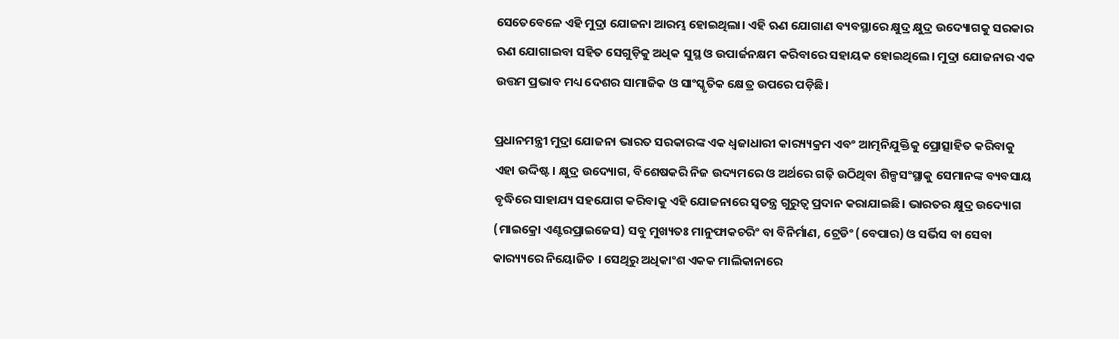ସେତେବେଳେ ଏହି ମୁଦ୍ରା ଯୋଜନା ଆରମ୍ଭ ହୋଇଥିଲା। ଏହି ଋଣ ଯୋଗାଣ ବ୍ୟବସ୍ଥାରେ କ୍ଷୁଦ୍ର କ୍ଷୁଦ୍ର ଉଦ୍ୟୋଗକୁ ସରକାର ଋଣ ଯୋଗାଇବା ସହିତ ସେଗୁଡ଼ିକୁ ଅଧିକ ସୁସ୍ଥ ଓ ଉପାର୍ଜନକ୍ଷମ କରିବାରେ ସହାୟକ ହୋଇଥିଲେ। ମୁଦ୍ରା ଯୋଜନାର ଏକ ଉତ୍ତମ ପ୍ରଭାବ ମଧ୍ୟ ଦେଶର ସାମାଜିକ ଓ ସାଂସ୍କୃତିକ କ୍ଷେତ୍ର ଉପରେ ପଡ଼ିଛି।

ପ୍ରଧାନମନ୍ତ୍ରୀ ମୁଦ୍ରା ଯୋଜନା ଭାରତ ସରକାରଙ୍କ ଏକ ଧ୍ୱଜାଧାରୀ କାର‌୍ୟ୍ୟକ୍ରମ ଏବଂ ଆତ୍ମନିଯୁକ୍ତିକୁ ପ୍ରୋତ୍ସାହିତ କରିବାକୁ ଏହା ଉଦ୍ଦିଷ୍ଟ। କ୍ଷୁଦ୍ର ଉଦ୍ୟୋଗ, ବିଶେଷକରି ନିଜ ଉଦ୍ୟମରେ ଓ ଅର୍ଥରେ ଗଢ଼ି ଉଠିଥିବା ଶିଳ୍ପସଂସ୍ଥାକୁ ସେମାନଙ୍କ ବ୍ୟବସାୟ ବୃଦ୍ଧିରେ ସାହାଯ୍ୟ ସହଯୋଗ କରିବାକୁ ଏହି ଯୋଜନାରେ ସ୍ୱତନ୍ତ୍ର ଗୁରୁତ୍ୱ ପ୍ରଦାନ କରାଯାଇଛି। ଭାରତର କ୍ଷୁଦ୍ର ଉଦ୍ୟୋଗ (ମାଇକ୍ରୋ ଏଣ୍ଟରପ୍ରାଇଜେସ) ସବୁ ମୁଖ୍ୟତଃ ମାନୁଫାକଚରିଂ ବା ବିନିର୍ମାଣ, ଟ୍ରେଡିଂ (ବେପାର) ଓ ସର୍ଭିସ ବା ସେବା କାର‌୍ୟ୍ୟରେ ନିୟୋଜିତ । ସେଥିରୁ ଅଧିକାଂଶ ଏକକ ମାଲିକାନାରେ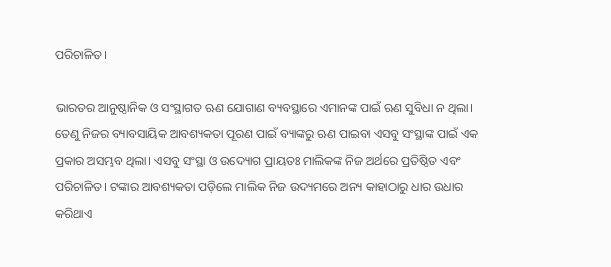ପରିଚାଳିତ।

ଭାରତର ଆନୁଷ୍ଠାନିକ ଓ ସଂସ୍ଥାଗତ ଋଣ ଯୋଗାଣ ବ୍ୟବସ୍ଥାରେ ଏମାନଙ୍କ ପାଇଁ ଋଣ ସୁବିଧା ନ ଥିଲା। ତେଣୁ ନିଜର ବ୍ୟାବସାୟିକ ଆବଶ୍ୟକତା ପୂରଣ ପାଇଁ ବ୍ୟାଙ୍କରୁ ଋଣ ପାଇବା ଏସବୁ ସଂସ୍ଥାଙ୍କ ପାଇଁ ଏକ ପ୍ରକାର ଅସମ୍ଭବ ଥିଲା। ଏସବୁ ସଂସ୍ଥା ଓ ଉଦ୍ୟୋଗ ପ୍ରାୟତଃ ମାଲିକଙ୍କ ନିଜ ଅର୍ଥରେ ପ୍ରତିଷ୍ଠିତ ଏବଂ ପରିଚାଳିତ। ଟଙ୍କାର ଆବଶ୍ୟକତା ପଡ଼ିଲେ ମାଲିକ ନିଜ ଉଦ୍ୟମରେ ଅନ୍ୟ କାହାଠାରୁ ଧାର ଉଧାର କରିଥାଏ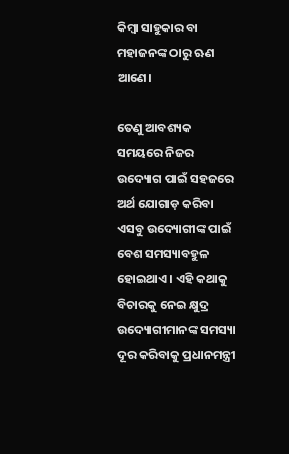କିମ୍ବା ସାହୁକାର ବା ମହାଜନଙ୍କ ଠାରୁ ଋଣ ଆଣେ।

ତେଣୁ ଆବଶ୍ୟକ ସମୟରେ ନିଜର ଉଦ୍ୟୋଗ ପାଇଁ ସହଜରେ ଅର୍ଥ ଯୋଗାଡ଼ କରିବା ଏସବୁ ଉଦ୍ୟୋଗୀଙ୍କ ପାଇଁ ବେଶ ସମସ୍ୟାବହୁଳ ହୋଇଥାଏ । ଏହି କଥାକୁ ବିଚାରକୁ ନେଇ କ୍ଷୁଦ୍ର ଉଦ୍ୟୋଗୀମାନଙ୍କ ସମସ୍ୟା ଦୂର କରିବାକୁ ପ୍ରଧାନମନ୍ତ୍ରୀ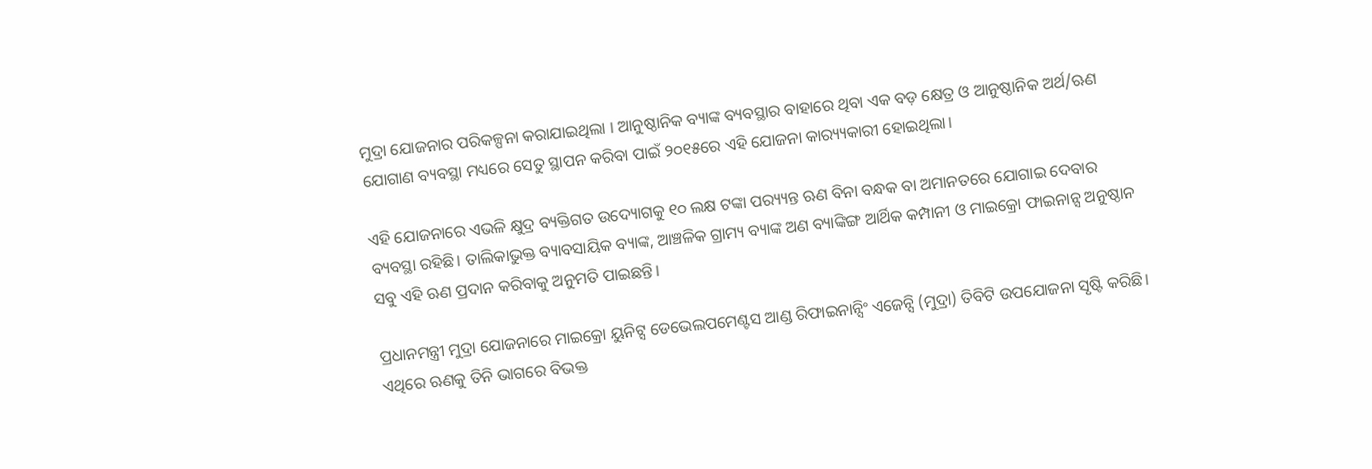ମୁଦ୍ରା ଯୋଜନାର ପରିକଳ୍ପନା କରାଯାଇଥିଲା । ଆନୁଷ୍ଠାନିକ ବ୍ୟାଙ୍କ ବ୍ୟବସ୍ଥାର ବାହାରେ ଥିବା ଏକ ବଡ଼ କ୍ଷେତ୍ର ଓ ଆନୁଷ୍ଠାନିକ ଅର୍ଥ/ଋଣ ଯୋଗାଣ ବ୍ୟବସ୍ଥା ମଧ୍ୟରେ ସେତୁ ସ୍ଥାପନ କରିବା ପାଇଁ ୨୦୧୫ରେ ଏହି ଯୋଜନା କାର‌୍ୟ୍ୟକାରୀ ହୋଇଥିଲା।

ଏହି ଯୋଜନାରେ ଏଭଳି କ୍ଷୁଦ୍ର ବ୍ୟକ୍ତିଗତ ଉଦ୍ୟୋଗକୁ ୧୦ ଲକ୍ଷ ଟଙ୍କା ପର‌୍ୟ୍ୟନ୍ତ ଋଣ ବିନା ବନ୍ଧକ ବା ଅମାନତରେ ଯୋଗାଇ ଦେବାର ବ୍ୟବସ୍ଥା ରହିଛି। ତାଲିକାଭୁକ୍ତ ବ୍ୟାବସାୟିକ ବ୍ୟାଙ୍କ, ଆଞ୍ଚଳିକ ଗ୍ରାମ୍ୟ ବ୍ୟାଙ୍କ ଅଣ ବ୍ୟାଙ୍କିଙ୍ଗ ଆର୍ଥିକ କମ୍ପାନୀ ଓ ମାଇକ୍ରୋ ଫାଇନାନ୍ସ ଅନୁଷ୍ଠାନ ସବୁ ଏହି ଋଣ ପ୍ରଦାନ କରିବାକୁ ଅନୁମତି ପାଇଛନ୍ତି।

ପ୍ରଧାନମନ୍ତ୍ରୀ ମୁଦ୍ରା ଯୋଜନାରେ ମାଇକ୍ରୋ ୟୁନିଟ୍ସ ଡେଭେଲପମେଣ୍ଟସ ଆଣ୍ଡ ରିଫାଇନାନ୍ସିଂ ଏଜେନ୍ସି (ମୁଦ୍ରା) ତିବିଟି ଉପଯୋଜନା ସୃଷ୍ଟି କରିଛି। ଏଥିରେ ଋଣକୁ ତିନି ଭାଗରେ ବିଭକ୍ତ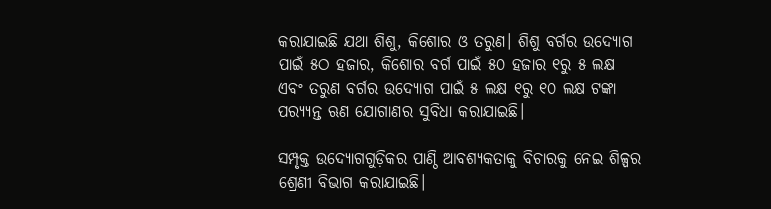କରାଯାଇଛି ଯଥା ଶିଶୁ, କିଶୋର ଓ ତରୁଣ। ଶିଶୁ ବର୍ଗର ଉଦ୍ୟୋଗ ପାଇଁ ୫ଠ ହଜାର, କିଶୋର ବର୍ଗ ପାଇଁ ୫୦ ହଜାର ୧ରୁ ୫ ଲକ୍ଷ ଏବଂ ତରୁଣ ବର୍ଗର ଉଦ୍ୟୋଗ ପାଇଁ ୫ ଲକ୍ଷ ୧ରୁ ୧୦ ଲକ୍ଷ ଟଙ୍କା ପର‌୍ୟ୍ୟନ୍ତ ଋଣ ଯୋଗାଣର ସୁବିଧା କରାଯାଇଛି।

ସମ୍ପୃକ୍ତ ଉଦ୍ୟୋଗଗୁଡ଼ିକର ପାଣ୍ଠି ଆବଶ୍ୟକତାକୁ ବିଚାରକୁ ନେଇ ଶିଳ୍ପର ଶ୍ରେଣୀ ବିଭାଗ କରାଯାଇଛି।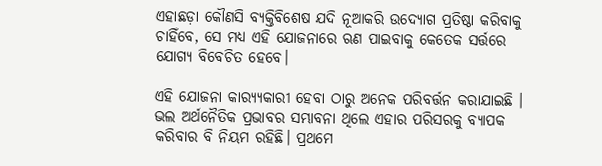ଏହାଛଡ଼ା କୌଣସି ବ୍ୟକ୍ତିବିଶେଷ ଯଦି ନୂଆକରି ଉଦ୍ୟୋଗ ପ୍ରତିଷ୍ଠା କରିବାକୁ ଚାହିଁବେ, ସେ ମଧ୍ୟ ଏହି ଯୋଜନାରେ ଋଣ ପାଇବାକୁ କେତେକ ସର୍ତ୍ତରେ ଯୋଗ୍ୟ ବିବେଚିତ ହେବେ।

ଏହି ଯୋଜନା କାର‌୍ୟ୍ୟକାରୀ ହେବା ଠାରୁ ଅନେକ ପରିବର୍ତ୍ତନ କରାଯାଇଛି । ଭଲ ଅର୍ଥନୈତିକ ପ୍ରଭାବର ସମ୍ଭାବନା ଥିଲେ ଏହାର ପରିସରକୁ ବ୍ୟାପକ କରିବାର ବି ନିୟମ ରହିଛି। ପ୍ରଥମେ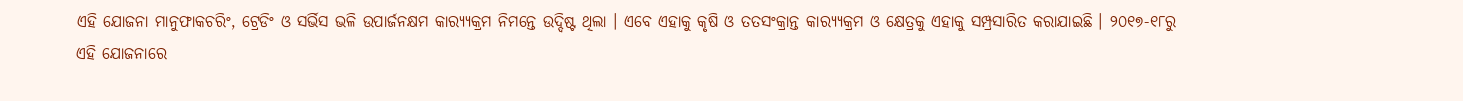ଏହି ଯୋଜନା ମାନୁଫାକଚରିଂ, ଟ୍ରେଡିଂ ଓ ସର୍ଭିସ ଭଳି ଉପାର୍ଜନକ୍ଷମ କାର‌୍ୟ୍ୟକ୍ରମ ନିମନ୍ତେ ଉଦ୍ଦିଷ୍ଟ ଥିଲା । ଏବେ ଏହାକୁ କୃଷି ଓ ତତସଂକ୍ରାନ୍ତ କାର‌୍ୟ୍ୟକ୍ରମ ଓ କ୍ଷେତ୍ରକୁ ଏହାକୁ ସମ୍ପ୍ରସାରିତ କରାଯାଇଛି । ୨୦୧୭-୧୮ରୁ ଏହି ଯୋଜନାରେ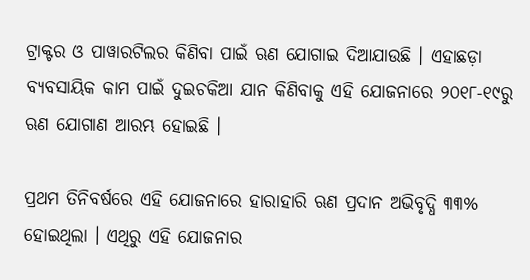ଟ୍ରାକ୍ଟର ଓ ପାୱାରଟିଲର କିଣିବା ପାଇଁ ଋଣ ଯୋଗାଇ ଦିଆଯାଉଛି । ଏହାଛଡ଼ା ବ୍ୟବସାୟିକ କାମ ପାଇଁ ଦୁଇଚକିଆ ଯାନ କିଣିବାକୁ ଏହି ଯୋଜନାରେ ୨୦୧୮-୧୯ରୁ ଋଣ ଯୋଗାଣ ଆରମ୍ଭ ହୋଇଛି ।

ପ୍ରଥମ ତିନିବର୍ଷରେ ଏହି ଯୋଜନାରେ ହାରାହାରି ଋଣ ପ୍ରଦାନ ଅଭିବୃଦ୍ଧି ୩୩% ହୋଇଥିଲା । ଏଥିରୁ ଏହି ଯୋଜନାର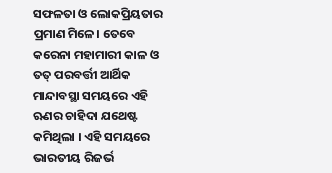ସଫଳତା ଓ ଲୋକପ୍ରିୟତାର ପ୍ରମାଣ ମିଳେ। ତେବେ କରେନା ମହାମାରୀ କାଳ ଓ ତତ୍ ପରବର୍ତ୍ତୀ ଆର୍ଥିକ ମାନ୍ଦାବସ୍ଥା ସମୟରେ ଏହି ଋଣର ଚାହିଦା ଯଥେଷ୍ଟ କମିଥିଲା । ଏହି ସମୟରେ ଭାରତୀୟ ରିଜର୍ଭ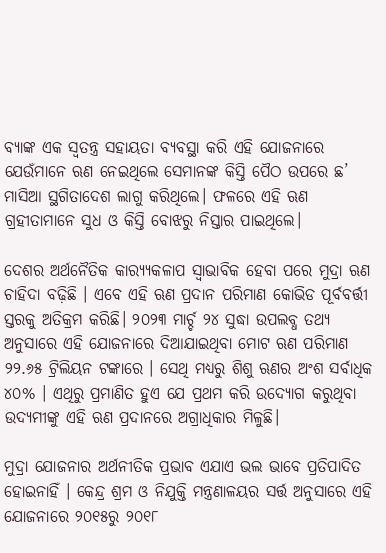ବ୍ୟାଙ୍କ ଏକ ସ୍ୱତନ୍ତ୍ର ସହାୟତା ବ୍ୟବସ୍ଥା କରି ଏହି ଯୋଜନାରେ ଯେଉଁମାନେ ଋଣ ନେଇଥିଲେ ସେମାନଙ୍କ କିସ୍ତି ପୈଠ ଉପରେ ଛ’ ମାସିଆ ସ୍ଥଗିତାଦେଶ ଲାଗୁ କରିଥିଲେ। ଫଳରେ ଏହି ଋଣ ଗ୍ରହୀତାମାନେ ସୁଧ ଓ କିସ୍ତି ବୋଝରୁ ନିସ୍ତାର ପାଇଥିଲେ।

ଦେଶର ଅର୍ଥନୈତିକ କାର‌୍ୟ୍ୟକଳାପ ସ୍ୱାଭାବିକ ହେବା ପରେ ମୁଦ୍ରା ଋଣ ଚାହିଦା ବଢ଼ିଛି । ଏବେ ଏହି ଋଣ ପ୍ରଦାନ ପରିମାଣ କୋଭିଡ ପୂର୍ବବର୍ତ୍ତୀ ସ୍ତରକୁ ଅତିକ୍ରମ କରିଛି। ୨୦୨୩ ମାର୍ଚ୍ଚ ୨୪ ସୁଦ୍ଧା ଉପଲବ୍ଧ ତଥ୍ୟ ଅନୁସାରେ ଏହି ଯୋଜନାରେ ଦିଆଯାଇଥିବା ମୋଟ ଋଣ ପରିମାଣ ୨୨.୬୫ ଟ୍ରିଲିୟନ ଟଙ୍କାରେ । ସେଥି ମଧ୍ୟରୁ ଶିଶୁ ଋଣର ଅଂଶ ସର୍ବାଧିକ ୪୦% । ଏଥିରୁ ପ୍ରମାଣିତ ହୁଏ ଯେ ପ୍ରଥମ କରି ଉଦ୍ୟୋଗ କରୁଥିବା ଉଦ୍ୟମୀଙ୍କୁ ଏହି ଋଣ ପ୍ରଦାନରେ ଅଗ୍ରାଧିକାର ମିଳୁଛି।

ମୁଦ୍ରା ଯୋଜନାର ଅର୍ଥନୀତିକ ପ୍ରଭାବ ଏଯାଏ ଭଲ ଭାବେ ପ୍ରତିପାଦିତ ହୋଇନାହିଁ । କେନ୍ଦ୍ର ଶ୍ରମ ଓ ନିଯୁକ୍ତି ମନ୍ତ୍ରଣାଳୟର ସର୍ତ୍ତ ଅନୁସାରେ ଏହି ଯୋଜନାରେ ୨୦୧୫ରୁ ୨୦୧୮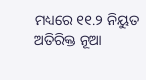ମଧ୍ୟରେ ୧୧.୨ ନିୟୁତ ଅତିରିକ୍ତ ନୂଆ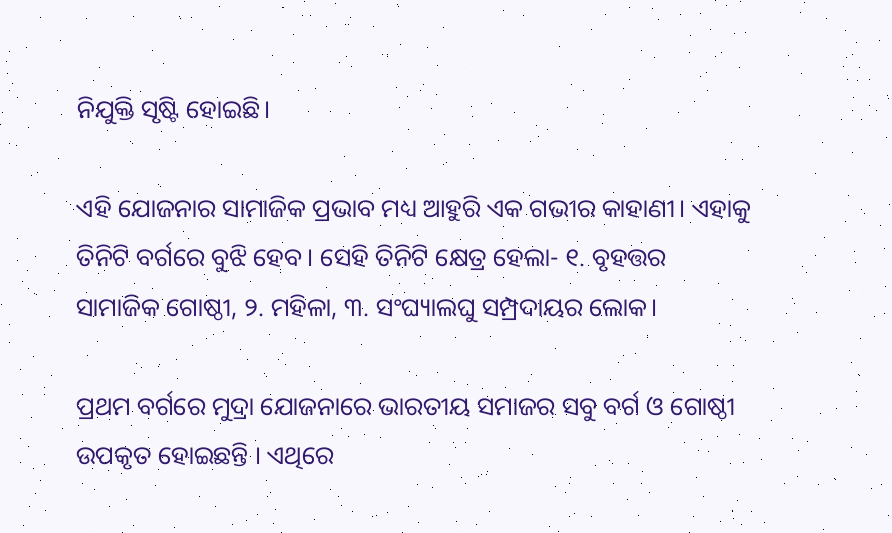ନିଯୁକ୍ତି ସୃଷ୍ଟି ହୋଇଛି।

ଏହି ଯୋଜନାର ସାମାଜିକ ପ୍ରଭାବ ମଧ୍ୟ ଆହୁରି ଏକ ଗଭୀର କାହାଣୀ। ଏହାକୁ ତିନିଟି ବର୍ଗରେ ବୁଝି ହେବ। ସେହି ତିନିଟି କ୍ଷେତ୍ର ହେଲା- ୧. ବୃହତ୍ତର ସାମାଜିକ ଗୋଷ୍ଠୀ, ୨. ମହିଳା, ୩. ସଂଘ୍ୟାଲଘୁ ସମ୍ପ୍ରଦାୟର ଲୋକ।

ପ୍ରଥମ ବର୍ଗରେ ମୁଦ୍ରା ଯୋଜନାରେ ଭାରତୀୟ ସମାଜର ସବୁ ବର୍ଗ ଓ ଗୋଷ୍ଠୀ ଉପକୃତ ହୋଇଛନ୍ତି । ଏଥିରେ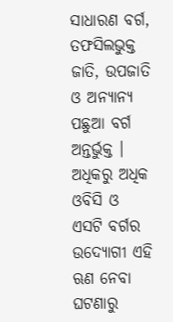ସାଧାରଣ ବର୍ଗ, ତଫସିଲଭୁକ୍ତ ଜାତି, ଉପଜାତି ଓ ଅନ୍ୟାନ୍ୟ ପଛୁଆ ବର୍ଗ ଅନ୍ତର୍ଭୁକ୍ତ । ଅଧିକରୁ ଅଧିକ ଓବିସି ଓ ଏସଟି ବର୍ଗର ଉଦ୍ୟୋଗୀ ଏହି ଋଣ ନେବା ଘଟଣାରୁ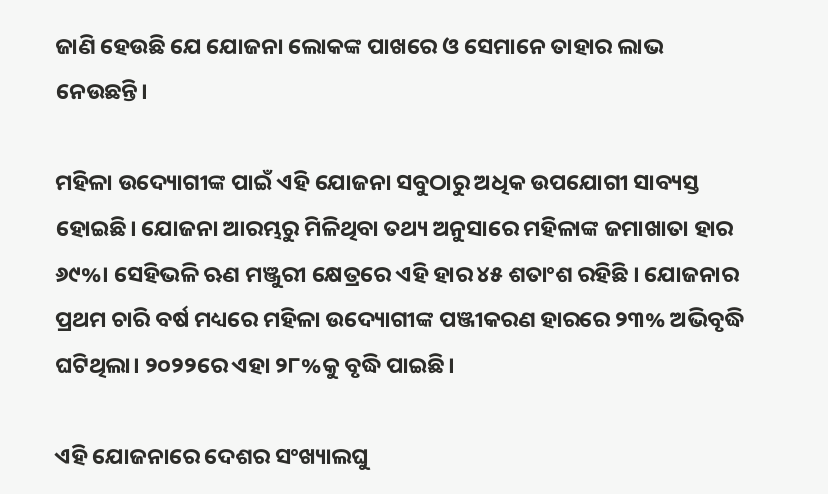ଜାଣି ହେଉଛି ଯେ ଯୋଜନା ଲୋକଙ୍କ ପାଖରେ ଓ ସେମାନେ ତାହାର ଲାଭ ନେଉଛନ୍ତି।

ମହିଳା ଉଦ୍ୟୋଗୀଙ୍କ ପାଇଁ ଏହି ଯୋଜନା ସବୁଠାରୁ ଅଧିକ ଉପଯୋଗୀ ସାବ୍ୟସ୍ତ ହୋଇଛି। ଯୋଜନା ଆରମ୍ଭରୁ ମିଳିଥିବା ତଥ୍ୟ ଅନୁସାରେ ମହିଳାଙ୍କ ଜମାଖାତା ହାର ୬୯%। ସେହିଭଳି ଋଣ ମଞ୍ଜୁରୀ କ୍ଷେତ୍ରରେ ଏହି ହାର ୪୫ ଶତାଂଶ ରହିଛି । ଯୋଜନାର ପ୍ରଥମ ଚାରି ବର୍ଷ ମଧ୍ୟରେ ମହିଳା ଉଦ୍ୟୋଗୀଙ୍କ ପଞ୍ଜୀକରଣ ହାରରେ ୨୩% ଅଭିବୃଦ୍ଧି ଘଟିଥିଲା। ୨୦୨୨ରେ ଏହା ୨୮%କୁ ବୃଦ୍ଧି ପାଇଛି।

ଏହି ଯୋଜନାରେ ଦେଶର ସଂଖ୍ୟାଲଘୁ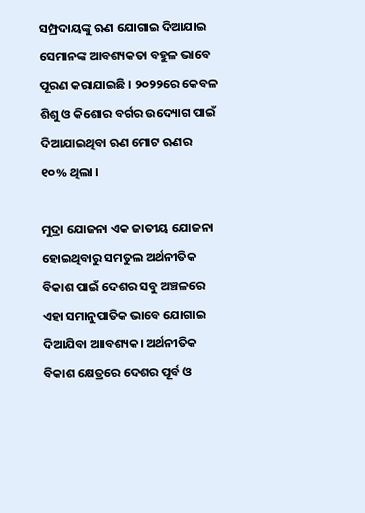ସମ୍ପ୍ରଦାୟଙ୍କୁ ଋଣ ଯୋଗାଇ ଦିଆଯାଇ ସେମାନଙ୍କ ଆବଶ୍ୟକତା ବହୁଳ ଭାବେ ପୂରଣ କରାଯାଇଛି । ୨୦୨୨ରେ କେବଳ ଶିଶୁ ଓ କିଶୋର ବର୍ଗର ଉଦ୍ୟୋଗ ପାଇଁ ଦିଆଯାଇଥିବା ଋଣ ମୋଟ ଋଣର ୧୦% ଥିଲା ।

ମୁଦ୍ରା ଯୋଜନା ଏକ ଜାତୀୟ ଯୋଜନା ହୋଇଥିବାରୁ ସମତୁଲ ଅର୍ଥନୀତିକ ବିକାଶ ପାଇଁ ଦେଶର ସବୁ ଅଞ୍ଚଳରେ ଏହା ସମାନୁପାତିକ ଭାବେ ଯୋଗାଇ ଦିଆଯିବା ଆାବଶ୍ୟକ। ଅର୍ଥନୀତିକ ବିକାଶ କ୍ଷେତ୍ରରେ ଦେଶର ପୂର୍ବ ଓ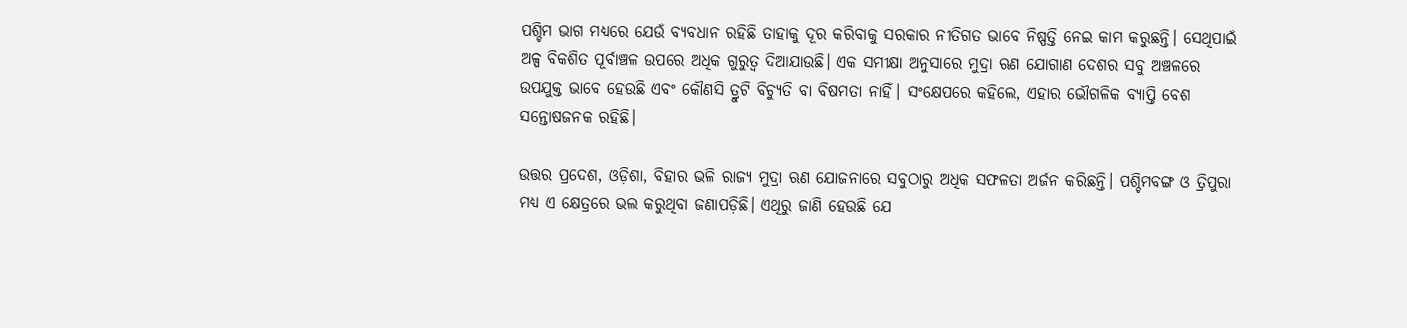ପଶ୍ଚିମ ଭାଗ ମଧ୍ୟରେ ଯେଉଁ ବ୍ୟବଧାନ ରହିଛି ତାହାକୁ ଦୂର କରିବାକୁ ସରକାର ନୀତିଗତ ଭାବେ ନିଷ୍ପତ୍ତି ନେଇ କାମ କରୁଛନ୍ତି। ସେଥିପାଇଁ ଅଳ୍ପ ବିକଶିତ ପୂର୍ବାଞ୍ଚଳ ଉପରେ ଅଧିକ ଗୁରୁତ୍ୱ ଦିଆଯାଉଛି। ଏକ ସମୀକ୍ଷା ଅନୁସାରେ ମୁଦ୍ରା ଋଣ ଯୋଗାଣ ଦେଶର ସବୁ ଅଞ୍ଚଳରେ ଉପଯୁକ୍ତ ଭାବେ ହେଉଛି ଏବଂ କୌଣସି ତ୍ରୁଟି ବିଚ୍ୟୁତି ବା ବିଷମତା ନାହିଁ। ସଂକ୍ଷେପରେ କହିଲେ, ଏହାର ଭୌଗଳିକ ବ୍ୟାପ୍ତି ବେଶ ସନ୍ତୋଷଜନକ ରହିଛି।

ଉତ୍ତର ପ୍ରଦେଶ, ଓଡ଼ିଶା, ବିହାର ଭଳି ରାଜ୍ୟ ମୁଦ୍ରା ଋଣ ଯୋଜନାରେ ସବୁଠାରୁ ଅଧିକ ସଫଳତା ଅର୍ଜନ କରିଛନ୍ତି। ପଶ୍ଚିମବଙ୍ଗ ଓ ତ୍ରିପୁରା ମଧ୍ୟ ଏ କ୍ଷେତ୍ରରେ ଭଲ କରୁଥିବା ଜଣାପଡ଼ିଛି। ଏଥିରୁ ଜାଣି ହେଉଛି ଯେ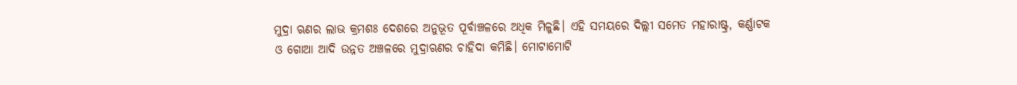ମୁଦ୍ରା ଋଣର ଲାଭ କ୍ରମଶଃ ଦେଶରେ ଅନୁଭୂତ ପୂର୍ବାଞ୍ଚଳରେ ଅଧିକ ମିଳୁଛି। ଏହି ସମୟରେ ଦିଲ୍ଲୀ ସମେତ ମହାରାଷ୍ଟ୍ର, କର୍ଣ୍ଣାଟକ ଓ ଗୋଆ ଆଦି ଉନ୍ନତ ଅଞ୍ଚଳରେ ମୁଦ୍ରାଋଣର ଚାହିଦା କମିଛି। ମୋଟାମୋଟି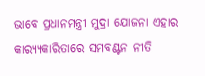ଭାବେ ପ୍ରଧାନମନ୍ତ୍ରୀ ମୁଦ୍ରା ଯୋଜନା ଏହାର କାର‌୍ୟ୍ୟକାରିତାରେ ସମବଣ୍ଟନ ନୀତି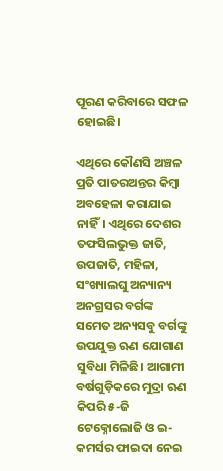ପୂରଣ କରିବାରେ ସଫଳ ହୋଇଛି।

ଏଥିରେ କୌଣସି ଅଞ୍ଚଳ ପ୍ରତି ପାତରଅନ୍ତର କିମ୍ବା ଅବହେଳା କରାଯାଇ ନାହିଁ। ଏଥିରେ ଦେଶର ତଫସିଲଭୁକ୍ତ ଜାତି, ଉପଜାତି, ମହିଳା, ସଂଖ୍ୟାଲଘୁ ଅନ୍ୟାନ୍ୟ ଅନଗ୍ରସର ବର୍ଗଙ୍କ ସମେତ ଅନ୍ୟସବୁ ବର୍ଗଙ୍କୁ ଉପଯୁକ୍ତ ଋଣ ଯୋଗାଣ ସୁବିଧା ମିଳିଛି। ଆଗାମୀ ବର୍ଷଗୁଡ଼ିକରେ ମୁଦ୍ରା ଋଣ କିପରି ୫-ଜି ଟେକ୍ନୋଲୋଜି ଓ ଇ-କମର୍ସର ଫାଇଦା ନେଇ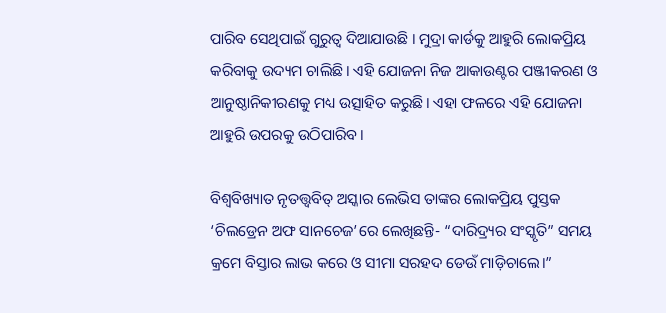ପାରିବ ସେଥିପାଇଁ ଗୁରୁତ୍ୱ ଦିଆଯାଉଛି । ମୁଦ୍ରା କାର୍ଡକୁ ଆହୁରି ଲୋକପ୍ରିୟ କରିବାକୁ ଉଦ୍ୟମ ଚାଲିଛି। ଏହି ଯୋଜନା ନିଜ ଆକାଉଣ୍ଟର ପଞ୍ଜୀକରଣ ଓ ଆନୁଷ୍ଠାନିକୀରଣକୁ ମଧ୍ୟ ଉତ୍ସାହିତ କରୁଛି। ଏହା ଫଳରେ ଏହି ଯୋଜନା ଆହୁରି ଉପରକୁ ଉଠିପାରିବ।

ବିଶ୍ୱବିଖ୍ୟାତ ନୃତତ୍ତ୍ୱବିତ୍ ଅସ୍କାର ଲେଭିସ ତାଙ୍କର ଲୋକପ୍ରିୟ ପୁସ୍ତକ ‘ଚିଲଡ୍ରେନ ଅଫ ସାନଚେଜ’ରେ ଲେଖିଛନ୍ତି- “ଦାରିଦ୍ର‌୍ୟର ସଂସ୍କୃତି” ସମୟ କ୍ରମେ ବିସ୍ତାର ଲାଭ କରେ ଓ ସୀମା ସରହଦ ଡେଉଁ ମାଡ଼ିଚାଲେ।”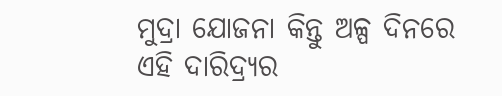ମୁଦ୍ରା ଯୋଜନା କିନ୍ତୁ ଅଳ୍ପ ଦିନରେ ଏହି ଦାରିଦ୍ର‌୍ୟର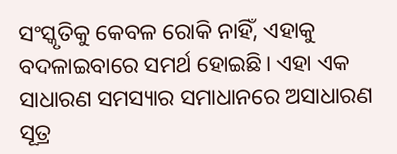ସଂସ୍କୃତିକୁ କେବଳ ରୋକି ନାହିଁ, ଏହାକୁ ବଦଳାଇବାରେ ସମର୍ଥ ହୋଇଛି। ଏହା ଏକ ସାଧାରଣ ସମସ୍ୟାର ସମାଧାନରେ ଅସାଧାରଣ ସୂତ୍ର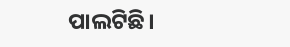ପାଲଟିଛି।